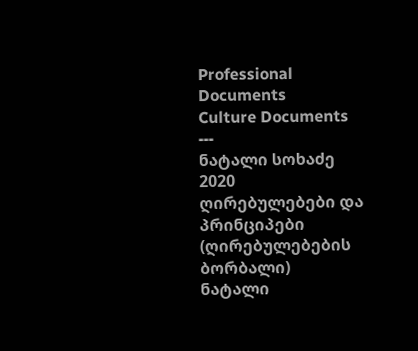Professional Documents
Culture Documents
---
ნატალი სოხაძე
2020
ღირებულებები და პრინციპები
(ღირებულებების ბორბალი)
ნატალი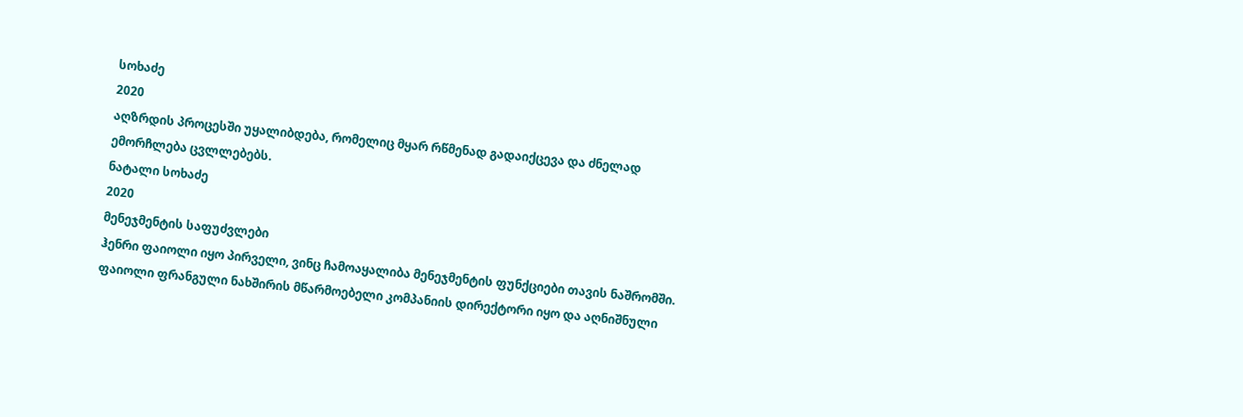სოხაძე
2020
აღზრდის პროცესში უყალიბდება, რომელიც მყარ რწმენად გადაიქცევა და ძნელად
ემორჩლება ცვლლებებს.
ნატალი სოხაძე
2020
მენეჯმენტის საფუძვლები
ჰენრი ფაიოლი იყო პირველი, ვინც ჩამოაყალიბა მენეჯმენტის ფუნქციები თავის ნაშრომში.
ფაიოლი ფრანგული ნახშირის მწარმოებელი კომპანიის დირექტორი იყო და აღნიშნული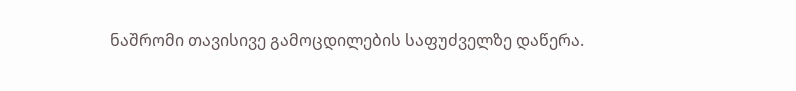ნაშრომი თავისივე გამოცდილების საფუძველზე დაწერა.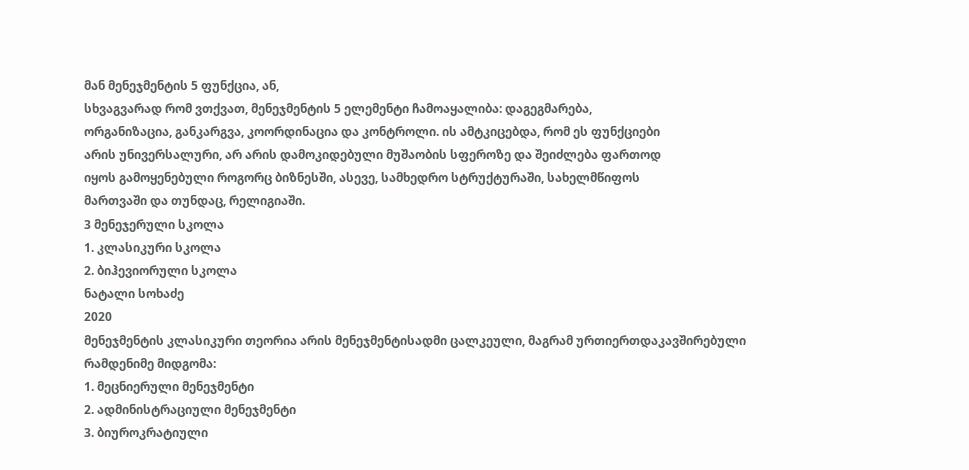მან მენეჯმენტის 5 ფუნქცია, ან,
სხვაგვარად რომ ვთქვათ, მენეჯმენტის 5 ელემენტი ჩამოაყალიბა: დაგეგმარება,
ორგანიზაცია, განკარგვა, კოორდინაცია და კონტროლი. ის ამტკიცებდა, რომ ეს ფუნქციები
არის უნივერსალური, არ არის დამოკიდებული მუშაობის სფეროზე და შეიძლება ფართოდ
იყოს გამოყენებული როგორც ბიზნესში, ასევე, სამხედრო სტრუქტურაში, სახელმწიფოს
მართვაში და თუნდაც, რელიგიაში.
3 მენეჯერული სკოლა
1. კლასიკური სკოლა
2. ბიჰევიორული სკოლა
ნატალი სოხაძე
2020
მენეჯმენტის კლასიკური თეორია არის მენეჯმენტისადმი ცალკეული, მაგრამ ურთიერთდაკავშირებული
რამდენიმე მიდგომა:
1. მეცნიერული მენეჯმენტი
2. ადმინისტრაციული მენეჯმენტი
3. ბიუროკრატიული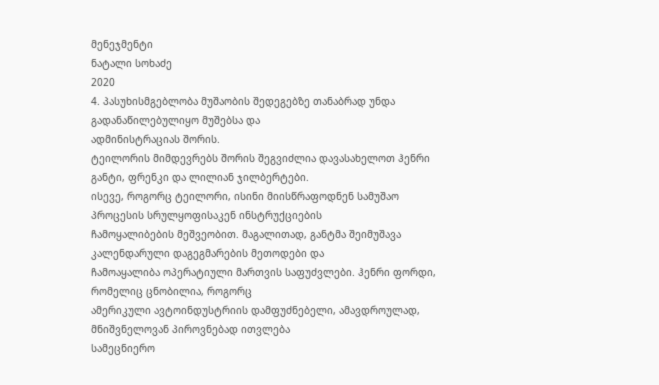მენეჯმენტი
ნატალი სოხაძე
2020
4. პასუხისმგებლობა მუშაობის შედეგებზე თანაბრად უნდა გადანაწილებულიყო მუშებსა და
ადმინისტრაციას შორის.
ტეილორის მიმდევრებს შორის შეგვიძლია დავასახელოთ ჰენრი განტი, ფრენკი და ლილიან ჯილბერტები.
ისევე, როგორც ტეილორი, ისინი მიისწრაფოდნენ სამუშაო პროცესის სრულყოფისაკენ ინსტრუქციების
ჩამოყალიბების მეშვეობით. მაგალითად, განტმა შეიმუშავა კალენდარული დაგეგმარების მეთოდები და
ჩამოაყალიბა ოპერატიული მართვის საფუძვლები. ჰენრი ფორდი, რომელიც ცნობილია, როგორც
ამერიკული ავტოინდუსტრიის დამფუძნებელი, ამავდროულად, მნიშვნელოვან პიროვნებად ითვლება
სამეცნიერო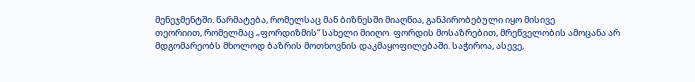მენეჯმენტში. წარმატება, რომელსაც მან ბიზნესში მიაღწია, განპირობებული იყო მისივე
თეორიით, რომელმაც „ფორდიზმის“ სახელი მიიღო. ფორდის მოსაზრებით, მრეწველობის ამოცანა არ
მდგომარეობს მხოლოდ ბაზრის მოთხოვნის დაკმაყოფილებაში. საჭიროა, ასევე,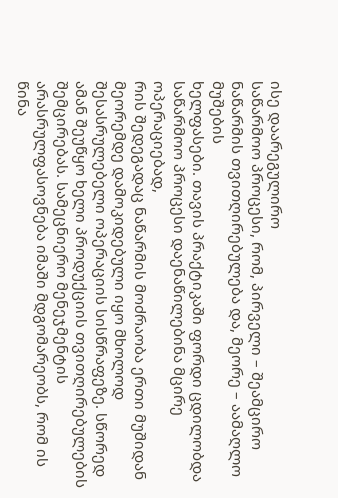ისე დაარეგულირო
საწარმოო პროცესი, რომ, პირველი – შეამცირო ნაწარმის თვითღირებულება და, მეორე – აამაღლო მუშების
ხელფასები. თავის პრაქტიკაში ფორდი ცდილობდა საწარმოო პროცესი დაენაწილებინა მცირე ოპერაციებად,
რის შედეგადაც ნაწარმის მოძრაობა ერთი მუშიდან მეორემდე დამოკიდებული იყო მხოლოდ
შესასრულებელი ოპერაციის სისწრაფეზე. სწორედ ამან შეუწყო ხელი პროდუქციის თვითღირებულების
შემცირებას. სამეცნიერო მენეჯმენტის არასრულფასოვნება იმაში მდგომარეობს, რომ ის წინა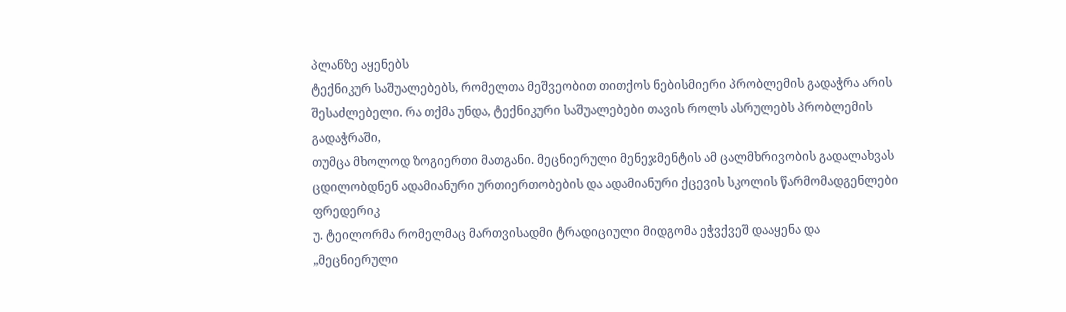პლანზე აყენებს
ტექნიკურ საშუალებებს, რომელთა მეშვეობით თითქოს ნებისმიერი პრობლემის გადაჭრა არის
შესაძლებელი. რა თქმა უნდა, ტექნიკური საშუალებები თავის როლს ასრულებს პრობლემის გადაჭრაში,
თუმცა მხოლოდ ზოგიერთი მათგანი. მეცნიერული მენეჯმენტის ამ ცალმხრივობის გადალახვას
ცდილობდნენ ადამიანური ურთიერთობების და ადამიანური ქცევის სკოლის წარმომადგენლები ფრედერიკ
უ. ტეილორმა რომელმაც მართვისადმი ტრადიციული მიდგომა ეჭვქვეშ დააყენა და „მეცნიერული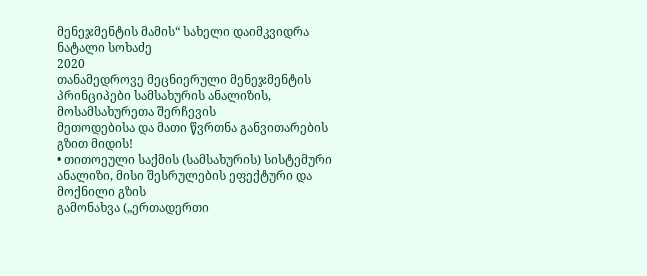მენეჯმენტის მამის“ სახელი დაიმკვიდრა
ნატალი სოხაძე
2020
თანამედროვე მეცნიერული მენეჯმენტის პრინციპები სამსახურის ანალიზის, მოსამსახურეთა შერჩევის
მეთოდებისა და მათი წვრთნა განვითარების გზით მიდის!
• თითოეული საქმის (სამსახურის) სისტემური ანალიზი, მისი შესრულების ეფექტური და მოქნილი გზის
გამონახვა („ერთადერთი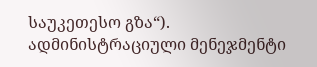საუკეთესო გზა“).
ადმინისტრაციული მენეჯმენტი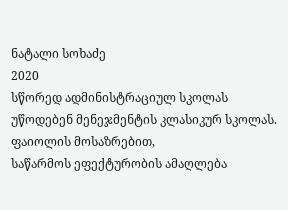ნატალი სოხაძე
2020
სწორედ ადმინისტრაციულ სკოლას უწოდებენ მენეჯმენტის კლასიკურ სკოლას. ფაიოლის მოსაზრებით,
საწარმოს ეფექტურობის ამაღლება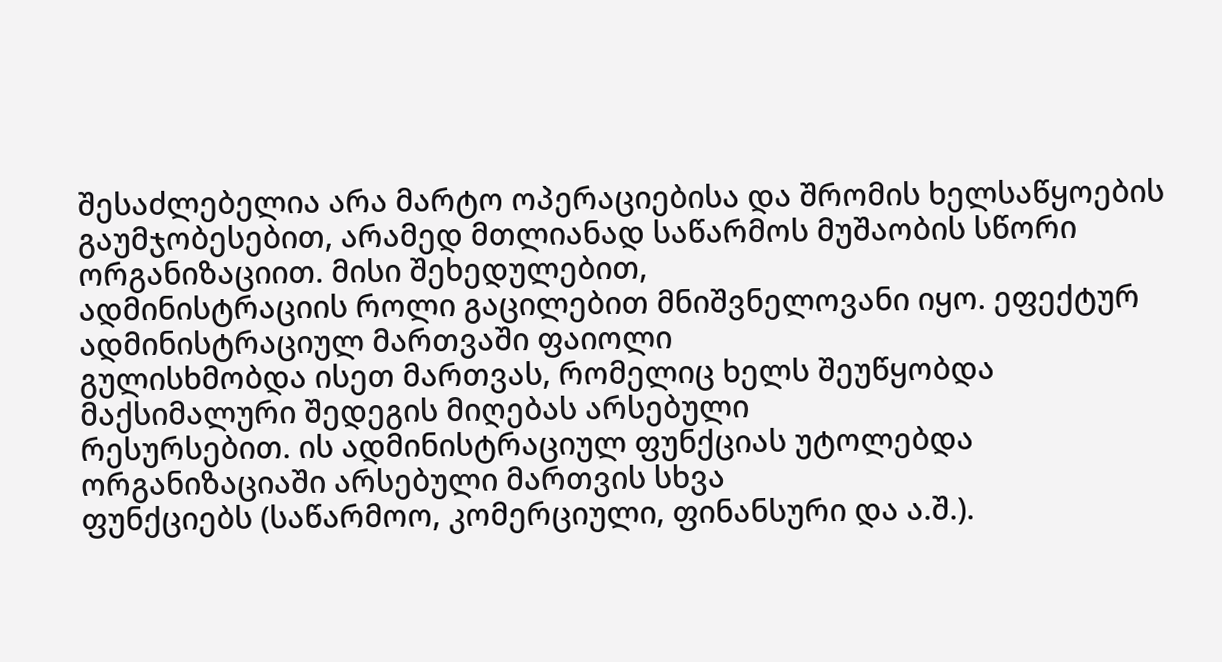შესაძლებელია არა მარტო ოპერაციებისა და შრომის ხელსაწყოების
გაუმჯობესებით, არამედ მთლიანად საწარმოს მუშაობის სწორი ორგანიზაციით. მისი შეხედულებით,
ადმინისტრაციის როლი გაცილებით მნიშვნელოვანი იყო. ეფექტურ ადმინისტრაციულ მართვაში ფაიოლი
გულისხმობდა ისეთ მართვას, რომელიც ხელს შეუწყობდა მაქსიმალური შედეგის მიღებას არსებული
რესურსებით. ის ადმინისტრაციულ ფუნქციას უტოლებდა ორგანიზაციაში არსებული მართვის სხვა
ფუნქციებს (საწარმოო, კომერციული, ფინანსური და ა.შ.).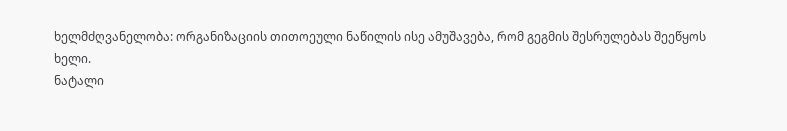ხელმძღვანელობა: ორგანიზაციის თითოეული ნაწილის ისე ამუშავება, რომ გეგმის შესრულებას შეეწყოს
ხელი.
ნატალი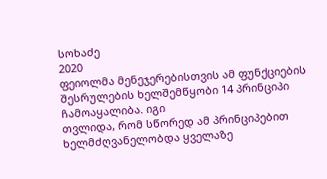სოხაძე
2020
ფეიოლმა მენეჯერებისთვის ამ ფუნქციების შესრულების ხელშემწყობი 14 პრინციპი ჩამოაყალიბა. იგი
თვლიდა, რომ სწორედ ამ პრინციპებით ხელმძღვანელობდა ყველაზე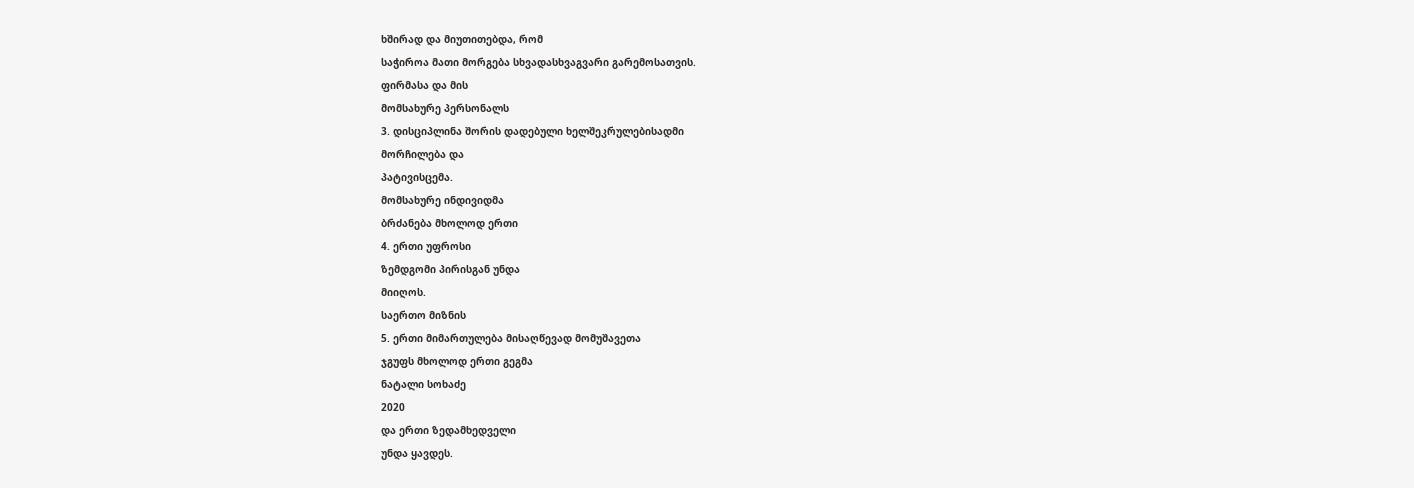ხშირად და მიუთითებდა, რომ
საჭიროა მათი მორგება სხვადასხვაგვარი გარემოსათვის.
ფირმასა და მის
მომსახურე პერსონალს
3. დისციპლინა შორის დადებული ხელშეკრულებისადმი
მორჩილება და
პატივისცემა.
მომსახურე ინდივიდმა
ბრძანება მხოლოდ ერთი
4. ერთი უფროსი
ზემდგომი პირისგან უნდა
მიიღოს.
საერთო მიზნის
5. ერთი მიმართულება მისაღწევად მომუშავეთა
ჯგუფს მხოლოდ ერთი გეგმა
ნატალი სოხაძე
2020
და ერთი ზედამხედველი
უნდა ყავდეს.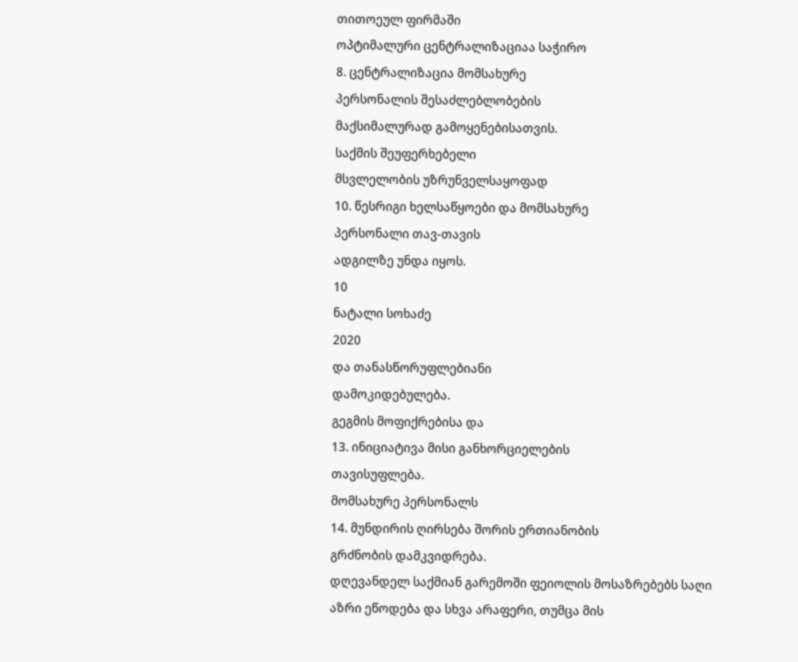თითოეულ ფირმაში
ოპტიმალური ცენტრალიზაციაა საჭირო
8. ცენტრალიზაცია მომსახურე
პერსონალის შესაძლებლობების
მაქსიმალურად გამოყენებისათვის.
საქმის შეუფერხებელი
მსვლელობის უზრუნველსაყოფად
10. წესრიგი ხელსაწყოები და მომსახურე
პერსონალი თავ-თავის
ადგილზე უნდა იყოს.
10
ნატალი სოხაძე
2020
და თანასწორუფლებიანი
დამოკიდებულება.
გეგმის მოფიქრებისა და
13. ინიციატივა მისი განხორციელების
თავისუფლება.
მომსახურე პერსონალს
14. მუნდირის ღირსება შორის ერთიანობის
გრძნობის დამკვიდრება.
დღევანდელ საქმიან გარემოში ფეიოლის მოსაზრებებს საღი აზრი ეწოდება და სხვა არაფერი, თუმცა მის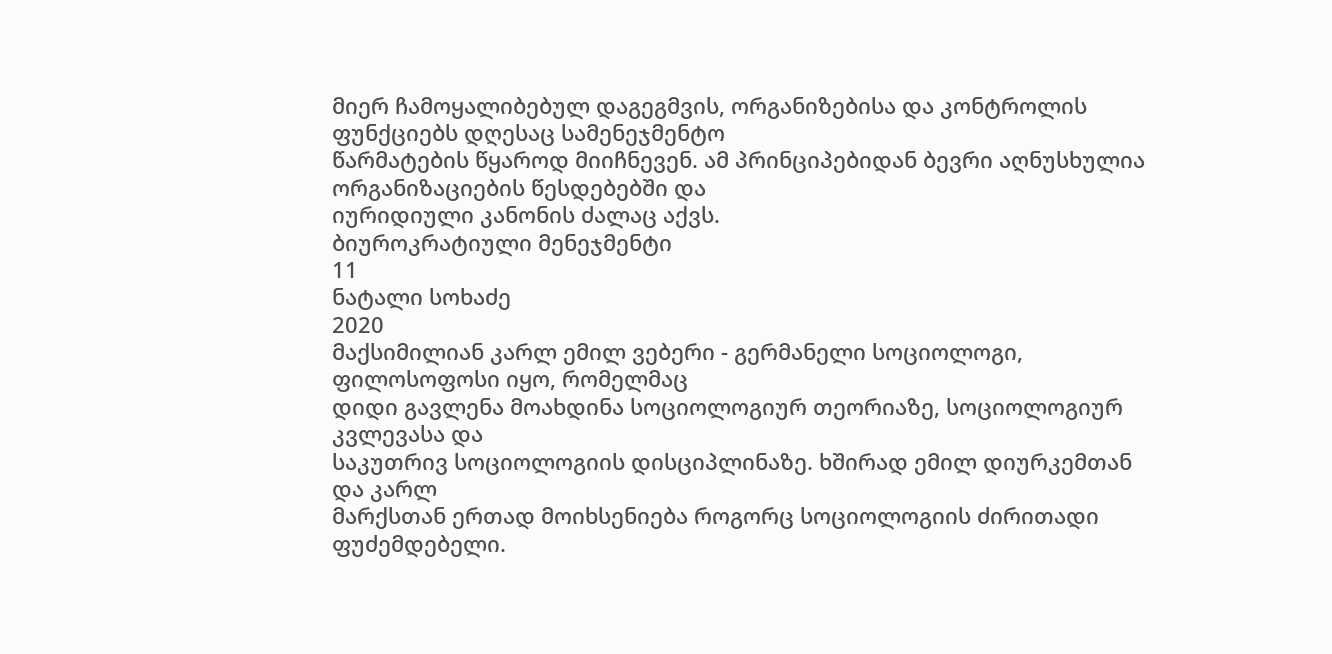მიერ ჩამოყალიბებულ დაგეგმვის, ორგანიზებისა და კონტროლის ფუნქციებს დღესაც სამენეჯმენტო
წარმატების წყაროდ მიიჩნევენ. ამ პრინციპებიდან ბევრი აღნუსხულია ორგანიზაციების წესდებებში და
იურიდიული კანონის ძალაც აქვს.
ბიუროკრატიული მენეჯმენტი
11
ნატალი სოხაძე
2020
მაქსიმილიან კარლ ემილ ვებერი - გერმანელი სოციოლოგი, ფილოსოფოსი იყო, რომელმაც
დიდი გავლენა მოახდინა სოციოლოგიურ თეორიაზე, სოციოლოგიურ კვლევასა და
საკუთრივ სოციოლოგიის დისციპლინაზე. ხშირად ემილ დიურკემთან და კარლ
მარქსთან ერთად მოიხსენიება როგორც სოციოლოგიის ძირითადი ფუძემდებელი.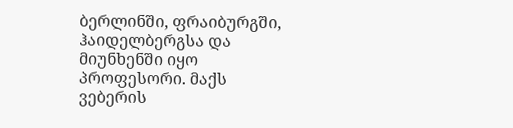ბერლინში, ფრაიბურგში, ჰაიდელბერგსა და მიუნხენში იყო პროფესორი. მაქს ვებერის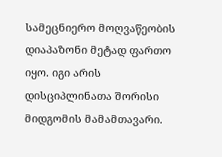სამეცნიერო მოღვაწეობის დიაპაზონი მეტად ფართო იყო. იგი არის დისციპლინათა შორისი
მიდგომის მამამთავარი.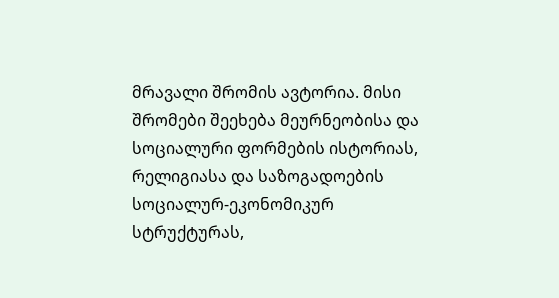მრავალი შრომის ავტორია. მისი შრომები შეეხება მეურნეობისა და
სოციალური ფორმების ისტორიას, რელიგიასა და საზოგადოების სოციალურ-ეკონომიკურ
სტრუქტურას,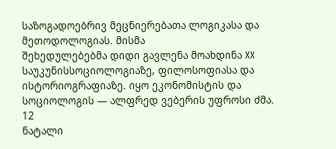საზოგადოებრივ მეცნიერებათა ლოგიკასა და მეთოდოლოგიას. მისმა
შეხედულებებმა დიდი გავლენა მოახდინა XX
საუკუნისსოციოლოგიაზე, ფილოსოფიასა და ისტორიოგრაფიაზე. იყო ეკონომისტის და
სოციოლოგის — ალფრედ ვებერის უფროსი ძმა.
12
ნატალი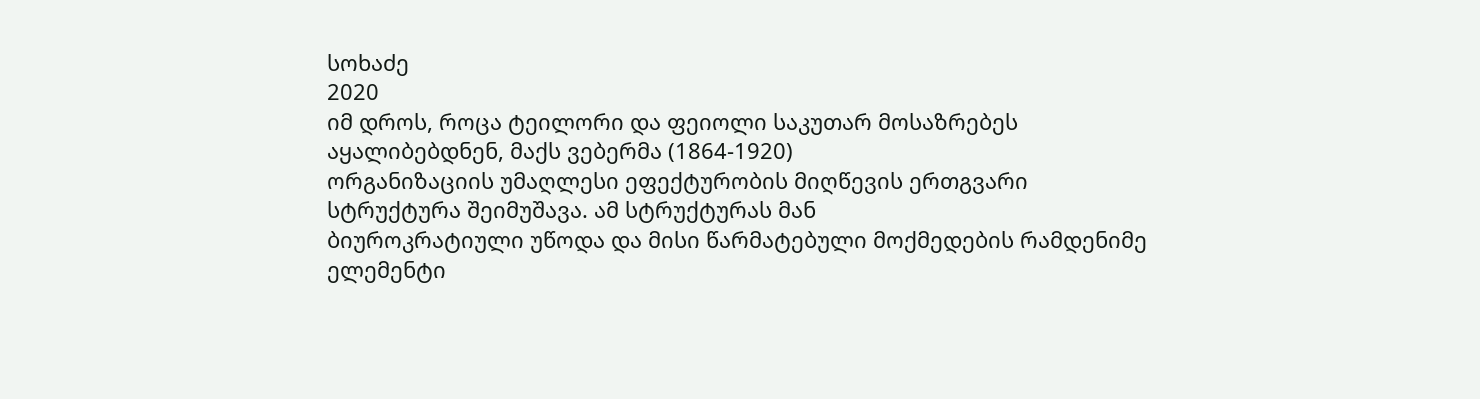სოხაძე
2020
იმ დროს, როცა ტეილორი და ფეიოლი საკუთარ მოსაზრებეს აყალიბებდნენ, მაქს ვებერმა (1864-1920)
ორგანიზაციის უმაღლესი ეფექტურობის მიღწევის ერთგვარი სტრუქტურა შეიმუშავა. ამ სტრუქტურას მან
ბიუროკრატიული უწოდა და მისი წარმატებული მოქმედების რამდენიმე ელემენტი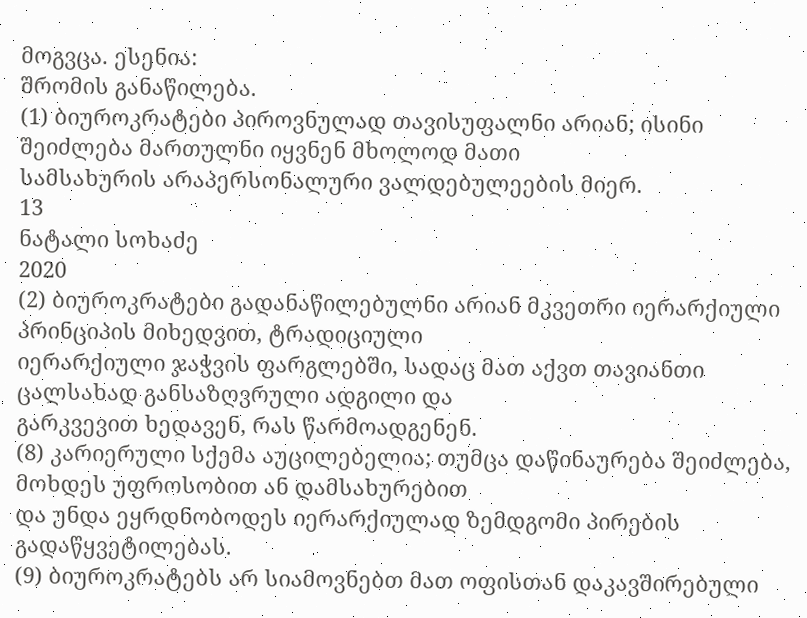მოგვცა. ესენია:
შრომის განაწილება.
(1) ბიუროკრატები პიროვნულად თავისუფალნი არიან; ისინი შეიძლება მართულნი იყვნენ მხოლოდ მათი
სამსახურის არაპერსონალური ვალდებულეების მიერ.
13
ნატალი სოხაძე
2020
(2) ბიუროკრატები გადანაწილებულნი არიან მკვეთრი იერარქიული პრინციპის მიხედვით, ტრადიციული
იერარქიული ჯაჭვის ფარგლებში, სადაც მათ აქვთ თავიანთი ცალსახად განსაზღვრული ადგილი და
გარკვევით ხედავენ, რას წარმოადგენენ.
(8) კარიერული სქემა აუცილებელია; თუმცა დაწინაურება შეიძლება, მოხდეს უფროსობით ან დამსახურებით
და უნდა ეყრდნობოდეს იერარქიულად ზემდგომი პირების გადაწყვეტილებას.
(9) ბიუროკრატებს არ სიამოვნებთ მათ ოფისთან დაკავშირებული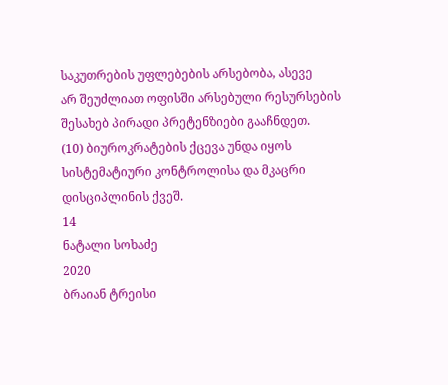საკუთრების უფლებების არსებობა, ასევე
არ შეუძლიათ ოფისში არსებული რესურსების შესახებ პირადი პრეტენზიები გააჩნდეთ.
(10) ბიუროკრატების ქცევა უნდა იყოს სისტემატიური კონტროლისა და მკაცრი დისციპლინის ქვეშ.
14
ნატალი სოხაძე
2020
ბრაიან ტრეისი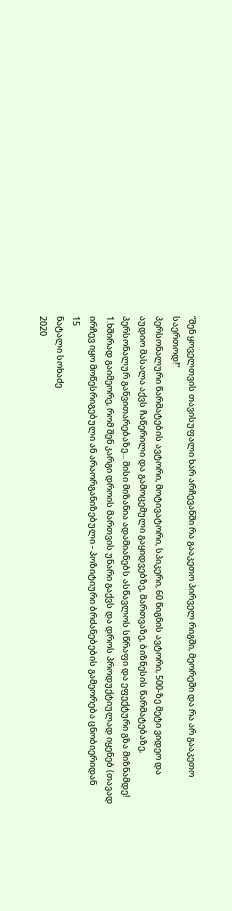“შენ ყოველთვის თავისუფალი ხარ არჩევანში რა გააკეთო პირველ რიგში, მეორეში და რა არ გააკეთო
საერთოდ!“
პერსონალური წარმატების ავტორი, მოტივატორი, სპიკერი, 60 წიგნის ავტორი, 500-ზე მეტი ვიდეო და
აუდიო მასალა აქვს ჩაწერილი და გამოცემული გაყიდვებზე, მართვაზე, ბიზნესის წარმატებაზე,
პერსონალურ განვითარებაზე... მისი მიზანია ადამიანებს ასწავლოს სწრაფი და ეფექტური გზა მიზნამდე!
1.ხშირად გაიმეორე, რომ შენ კარგი დროის მართვის უნარი გაქვს და დროს პროდუქტიულად იყენებ (თავად
ირჩევ იყო მოწესრიგებული ან არაორგანიზებული - პოზიტიური ბრძანებების გამეორება ცნობიერიდან
15
ნატალი სოხაძე
2020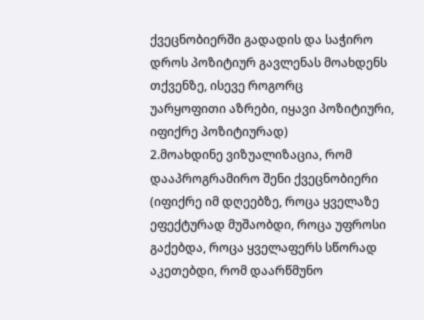ქვეცნობიერში გადადის და საჭირო დროს პოზიტიურ გავლენას მოახდენს თქვენზე, ისევე როგორც
უარყოფითი აზრები, იყავი პოზიტიური, იფიქრე პოზიტიურად)
2.მოახდინე ვიზუალიზაცია, რომ დააპროგრამირო შენი ქვეცნობიერი (იფიქრე იმ დღეებზე, როცა ყველაზე
ეფექტურად მუშაობდი, როცა უფროსი გაქებდა, როცა ყველაფერს სწორად აკეთებდი, რომ დაარწმუნო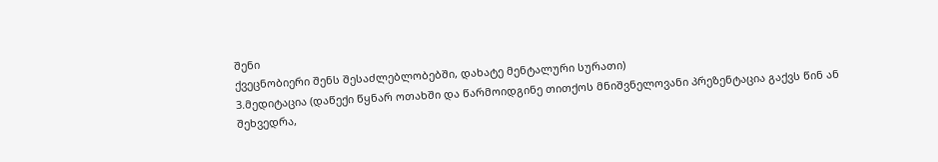შენი
ქვეცნობიერი შენს შესაძლებლობებში, დახატე მენტალური სურათი)
3.მედიტაცია (დაწექი წყნარ ოთახში და წარმოიდგინე თითქოს მნიშვნელოვანი პრეზენტაცია გაქვს წინ ან
შეხვედრა,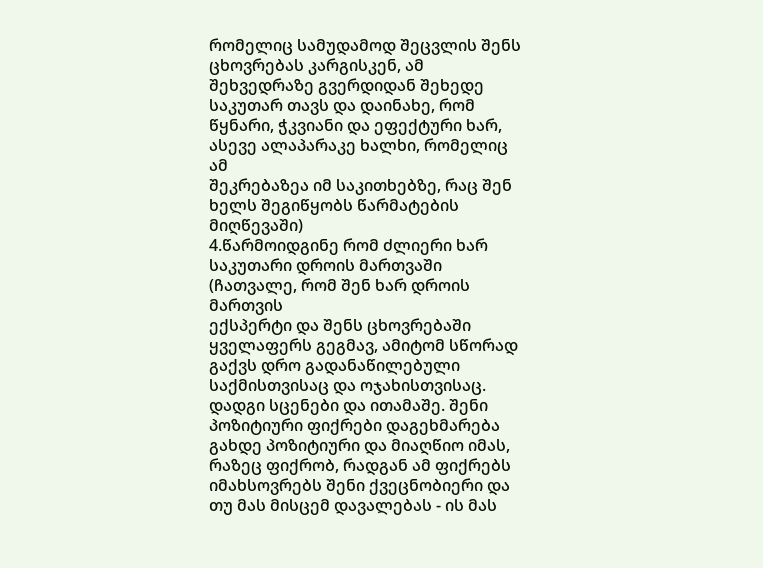რომელიც სამუდამოდ შეცვლის შენს ცხოვრებას კარგისკენ, ამ შეხვედრაზე გვერდიდან შეხედე
საკუთარ თავს და დაინახე, რომ წყნარი, ჭკვიანი და ეფექტური ხარ, ასევე ალაპარაკე ხალხი, რომელიც ამ
შეკრებაზეა იმ საკითხებზე, რაც შენ ხელს შეგიწყობს წარმატების მიღწევაში)
4.წარმოიდგინე რომ ძლიერი ხარ საკუთარი დროის მართვაში (ჩათვალე, რომ შენ ხარ დროის მართვის
ექსპერტი და შენს ცხოვრებაში ყველაფერს გეგმავ, ამიტომ სწორად გაქვს დრო გადანაწილებული
საქმისთვისაც და ოჯახისთვისაც. დადგი სცენები და ითამაშე. შენი პოზიტიური ფიქრები დაგეხმარება
გახდე პოზიტიური და მიაღწიო იმას, რაზეც ფიქრობ, რადგან ამ ფიქრებს იმახსოვრებს შენი ქვეცნობიერი და
თუ მას მისცემ დავალებას - ის მას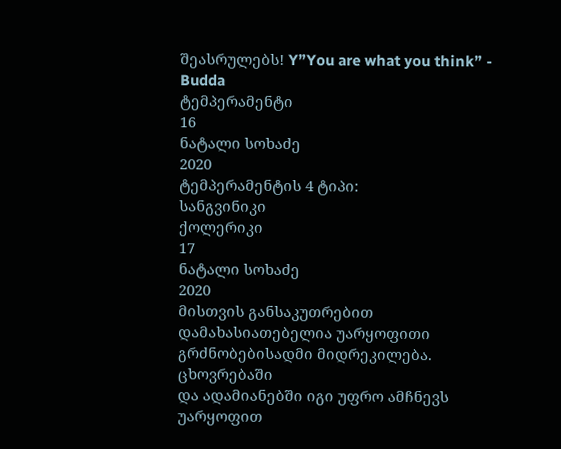შეასრულებს! Y”You are what you think” - Budda
ტემპერამენტი
16
ნატალი სოხაძე
2020
ტემპერამენტის 4 ტიპი:
სანგვინიკი
ქოლერიკი
17
ნატალი სოხაძე
2020
მისთვის განსაკუთრებით დამახასიათებელია უარყოფითი გრძნობებისადმი მიდრეკილება. ცხოვრებაში
და ადამიანებში იგი უფრო ამჩნევს უარყოფით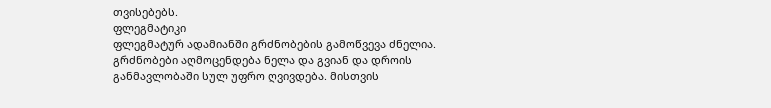თვისებებს.
ფლეგმატიკი
ფლეგმატურ ადამიანში გრძნობების გამოწვევა ძნელია. გრძნობები აღმოცენდება ნელა და გვიან და დროის
განმავლობაში სულ უფრო ღვივდება. მისთვის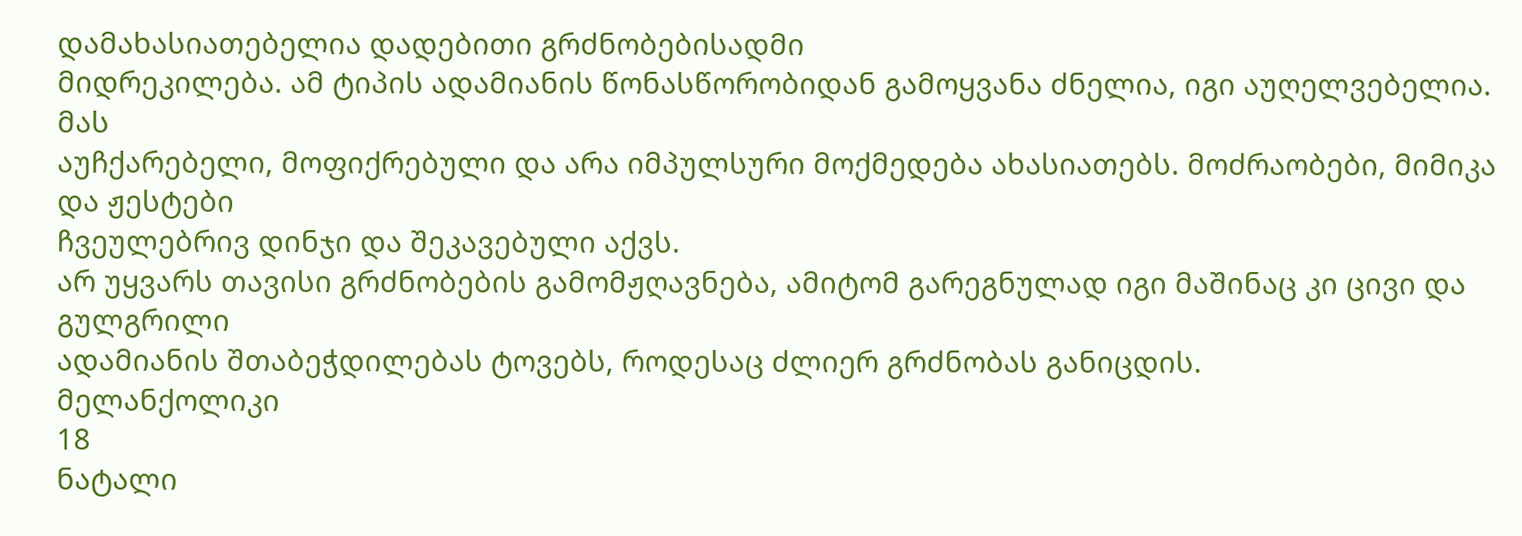დამახასიათებელია დადებითი გრძნობებისადმი
მიდრეკილება. ამ ტიპის ადამიანის წონასწორობიდან გამოყვანა ძნელია, იგი აუღელვებელია. მას
აუჩქარებელი, მოფიქრებული და არა იმპულსური მოქმედება ახასიათებს. მოძრაობები, მიმიკა და ჟესტები
ჩვეულებრივ დინჯი და შეკავებული აქვს.
არ უყვარს თავისი გრძნობების გამომჟღავნება, ამიტომ გარეგნულად იგი მაშინაც კი ცივი და გულგრილი
ადამიანის შთაბეჭდილებას ტოვებს, როდესაც ძლიერ გრძნობას განიცდის.
მელანქოლიკი
18
ნატალი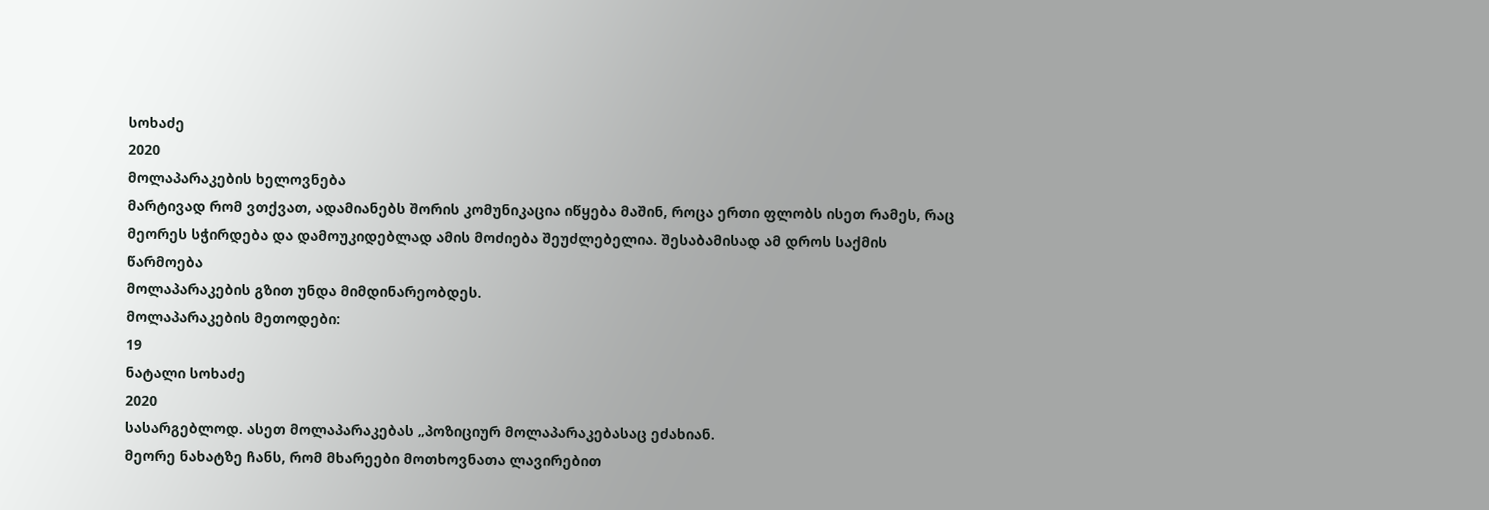სოხაძე
2020
მოლაპარაკების ხელოვნება
მარტივად რომ ვთქვათ, ადამიანებს შორის კომუნიკაცია იწყება მაშინ, როცა ერთი ფლობს ისეთ რამეს, რაც
მეორეს სჭირდება და დამოუკიდებლად ამის მოძიება შეუძლებელია. შესაბამისად ამ დროს საქმის წარმოება
მოლაპარაკების გზით უნდა მიმდინარეობდეს.
მოლაპარაკების მეთოდები:
19
ნატალი სოხაძე
2020
სასარგებლოდ. ასეთ მოლაპარაკებას „პოზიციურ მოლაპარაკებასაც ეძახიან.
მეორე ნახატზე ჩანს, რომ მხარეები მოთხოვნათა ლავირებით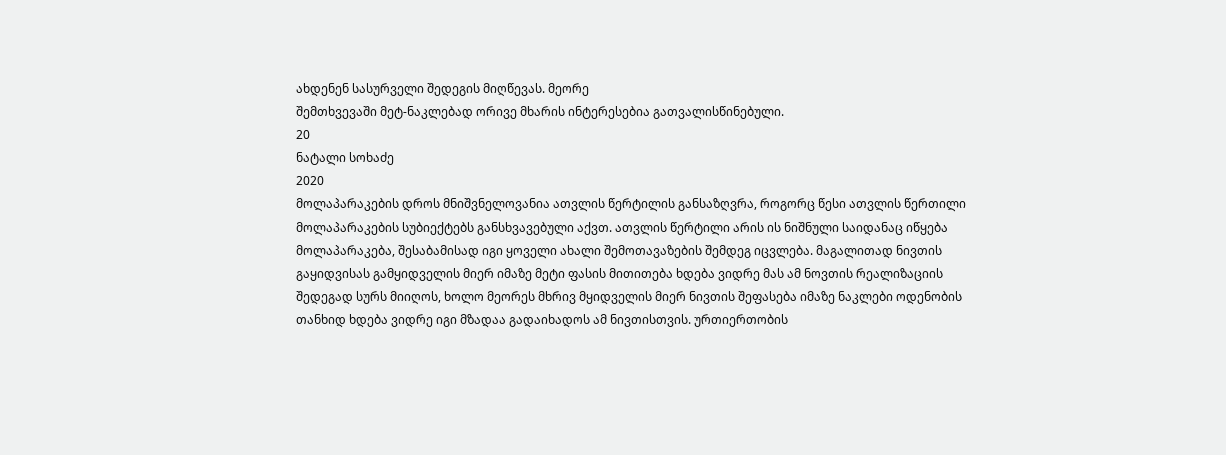ახდენენ სასურველი შედეგის მიღწევას. მეორე
შემთხვევაში მეტ-ნაკლებად ორივე მხარის ინტერესებია გათვალისწინებული.
20
ნატალი სოხაძე
2020
მოლაპარაკების დროს მნიშვნელოვანია ათვლის წერტილის განსაზღვრა, როგორც წესი ათვლის წერთილი
მოლაპარაკების სუბიექტებს განსხვავებული აქვთ. ათვლის წერტილი არის ის ნიშნული საიდანაც იწყება
მოლაპარაკება, შესაბამისად იგი ყოველი ახალი შემოთავაზების შემდეგ იცვლება. მაგალითად ნივთის
გაყიდვისას გამყიდველის მიერ იმაზე მეტი ფასის მითითება ხდება ვიდრე მას ამ ნოვთის რეალიზაციის
შედეგად სურს მიიღოს, ხოლო მეორეს მხრივ მყიდველის მიერ ნივთის შეფასება იმაზე ნაკლები ოდენობის
თანხიდ ხდება ვიდრე იგი მზადაა გადაიხადოს ამ ნივთისთვის. ურთიერთობის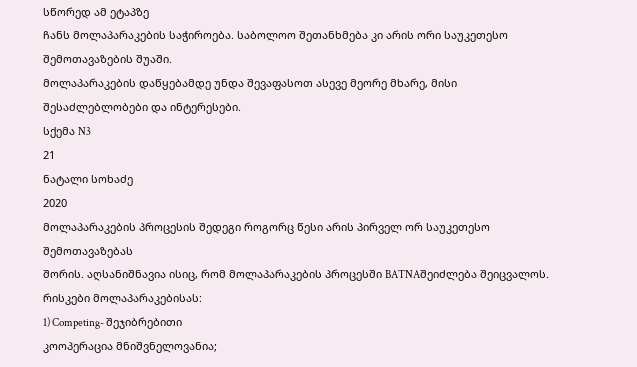სწორედ ამ ეტაპზე
ჩანს მოლაპარაკების საჭიროება. საბოლოო შეთანხმება კი არის ორი საუკეთესო შემოთავაზების შუაში.
მოლაპარაკების დაწყებამდე უნდა შევაფასოთ ასევე მეორე მხარე, მისი შესაძლებლობები და ინტერესები.
სქემა N3
21
ნატალი სოხაძე
2020
მოლაპარაკების პროცესის შედეგი როგორც წესი არის პირველ ორ საუკეთესო შემოთავაზებას
შორის. აღსანიშნავია ისიც, რომ მოლაპარაკების პროცესში BATNAშეიძლება შეიცვალოს.
რისკები მოლაპარაკებისას:
1) Competing- შეჯიბრებითი
კოოპერაცია მნიშვნელოვანია;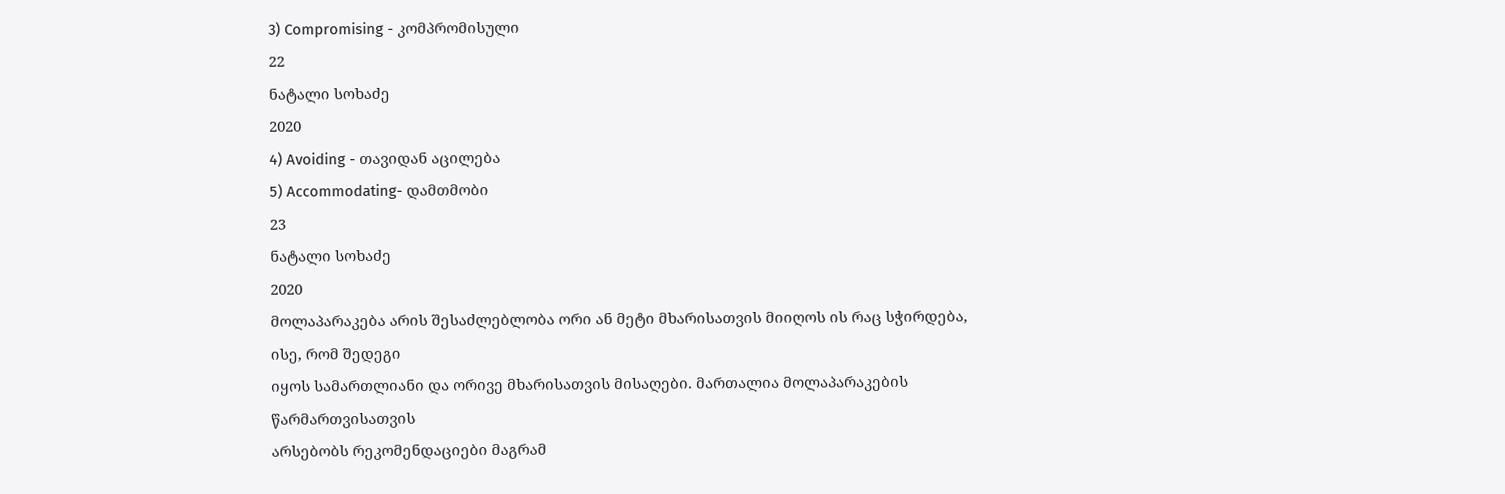3) Compromising - კომპრომისული
22
ნატალი სოხაძე
2020
4) Avoiding - თავიდან აცილება
5) Accommodating- დამთმობი
23
ნატალი სოხაძე
2020
მოლაპარაკება არის შესაძლებლობა ორი ან მეტი მხარისათვის მიიღოს ის რაც სჭირდება, ისე, რომ შედეგი
იყოს სამართლიანი და ორივე მხარისათვის მისაღები. მართალია მოლაპარაკების წარმართვისათვის
არსებობს რეკომენდაციები მაგრამ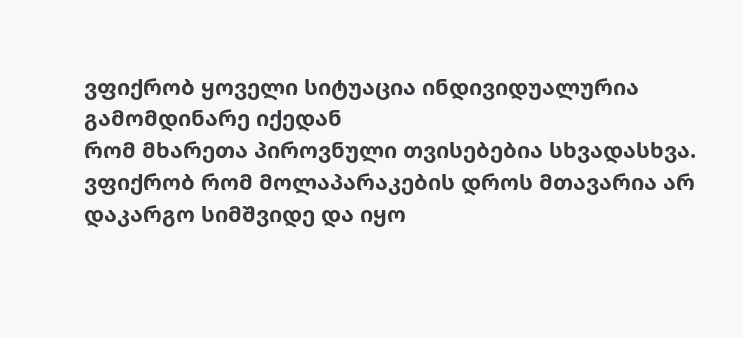ვფიქრობ ყოველი სიტუაცია ინდივიდუალურია გამომდინარე იქედან
რომ მხარეთა პიროვნული თვისებებია სხვადასხვა.
ვფიქრობ რომ მოლაპარაკების დროს მთავარია არ დაკარგო სიმშვიდე და იყო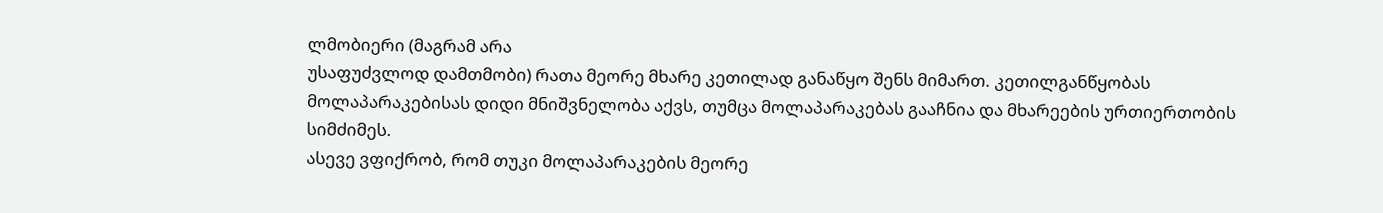ლმობიერი (მაგრამ არა
უსაფუძვლოდ დამთმობი) რათა მეორე მხარე კეთილად განაწყო შენს მიმართ. კეთილგანწყობას
მოლაპარაკებისას დიდი მნიშვნელობა აქვს, თუმცა მოლაპარაკებას გააჩნია და მხარეების ურთიერთობის
სიმძიმეს.
ასევე ვფიქრობ, რომ თუკი მოლაპარაკების მეორე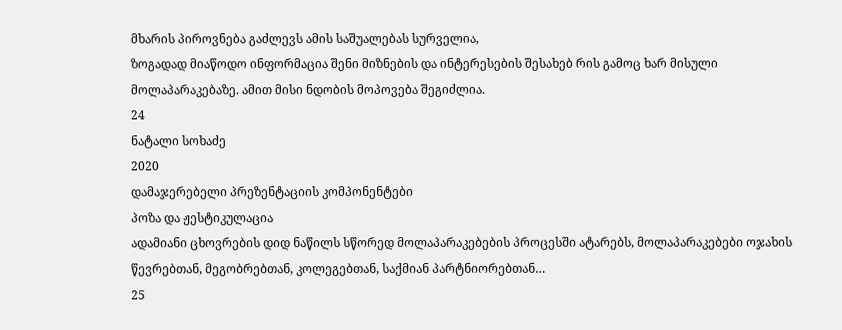მხარის პიროვნება გაძლევს ამის საშუალებას სურველია,
ზოგადად მიაწოდო ინფორმაცია შენი მიზნების და ინტერესების შესახებ რის გამოც ხარ მისული
მოლაპარაკებაზე. ამით მისი ნდობის მოპოვება შეგიძლია.
24
ნატალი სოხაძე
2020
დამაჯერებელი პრეზენტაციის კომპონენტები
პოზა და ჟესტიკულაცია
ადამიანი ცხოვრების დიდ ნაწილს სწორედ მოლაპარაკებების პროცესში ატარებს, მოლაპარაკებები ოჯახის
წევრებთან, მეგობრებთან, კოლეგებთან, საქმიან პარტნიორებთან…
25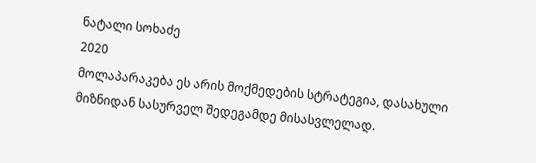ნატალი სოხაძე
2020
მოლაპარაკება ეს არის მოქმედების სტრატეგია, დასახული მიზნიდან სასურველ შედეგამდე მისასვლელად.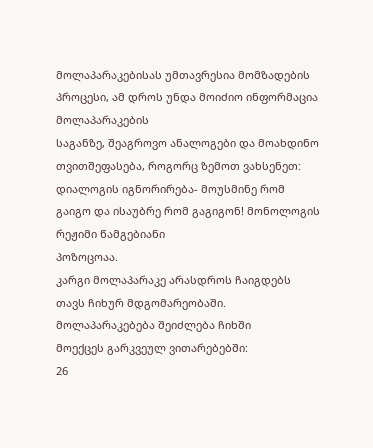მოლაპარაკებისას უმთავრესია მომზადების პროცესი, ამ დროს უნდა მოიძიო ინფორმაცია მოლაპარაკების
საგანზე, შეაგროვო ანალოგები და მოახდინო თვითშეფასება, როგორც ზემოთ ვახსენეთ:
დიალოგის იგნორირება- მოუსმინე რომ გაიგო და ისაუბრე რომ გაგიგონ! მონოლოგის რეჟიმი წამგებიანი
პოზოცოაა.
კარგი მოლაპარაკე არასდროს ჩაიგდებს თავს ჩიხურ მდგომარეობაში. მოლაპარაკებება შეიძლება ჩიხში
მოექცეს გარკვეულ ვითარებებში:
26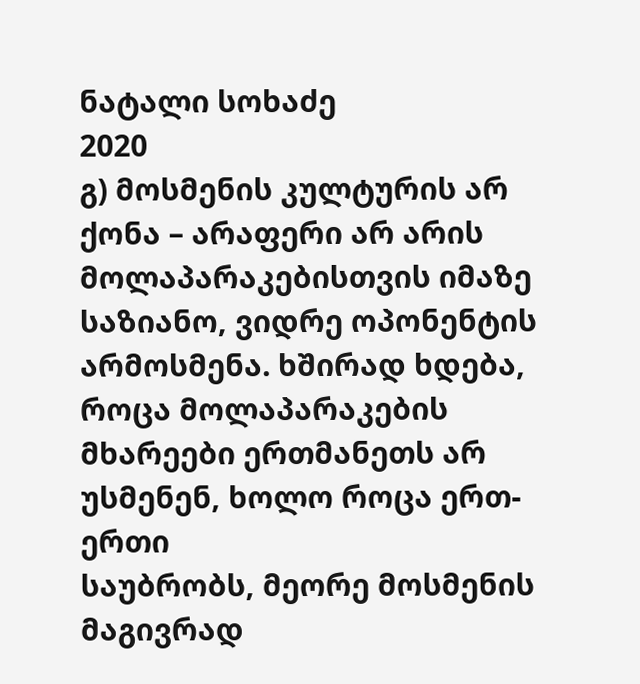ნატალი სოხაძე
2020
გ) მოსმენის კულტურის არ ქონა – არაფერი არ არის მოლაპარაკებისთვის იმაზე საზიანო, ვიდრე ოპონენტის
არმოსმენა. ხშირად ხდება, როცა მოლაპარაკების მხარეები ერთმანეთს არ უსმენენ, ხოლო როცა ერთ-ერთი
საუბრობს, მეორე მოსმენის მაგივრად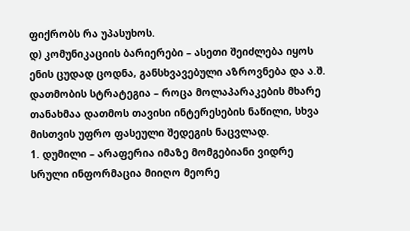ფიქრობს რა უპასუხოს.
დ) კომუნიკაციის ბარიერები – ასეთი შეიძლება იყოს ენის ცუდად ცოდნა, განსხვავებული აზროვნება და ა.შ.
დათმობის სტრატეგია – როცა მოლაპარაკების მხარე თანახმაა დათმოს თავისი ინტერესების ნაწილი, სხვა
მისთვის უფრო ფასეული შედეგის ნაცვლად.
1. დუმილი – არაფერია იმაზე მომგებიანი ვიდრე სრული ინფორმაცია მიიღო მეორე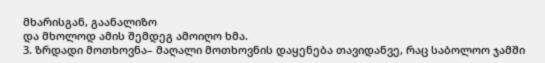მხარისგან, გაანალიზო
და მხოლოდ ამის შემდეგ ამოიღო ხმა.
3. ზრდადი მოთხოვნა– მაღალი მოთხოვნის დაყენება თავიდანვე, რაც საბოლოო ჯამში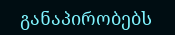განაპირობებს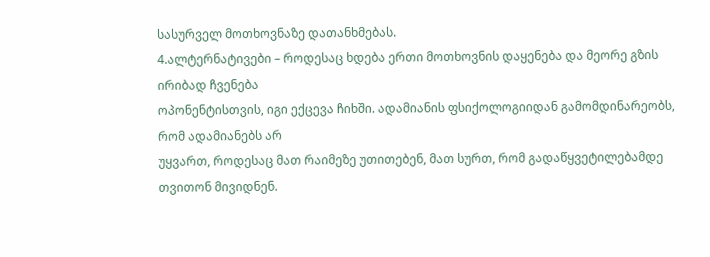სასურველ მოთხოვნაზე დათანხმებას.
4.ალტერნატივები – როდესაც ხდება ერთი მოთხოვნის დაყენება და მეორე გზის ირიბად ჩვენება
ოპონენტისთვის, იგი ექცევა ჩიხში. ადამიანის ფსიქოლოგიიდან გამომდინარეობს, რომ ადამიანებს არ
უყვართ, როდესაც მათ რაიმეზე უთითებენ, მათ სურთ, რომ გადაწყვეტილებამდე თვითონ მივიდნენ.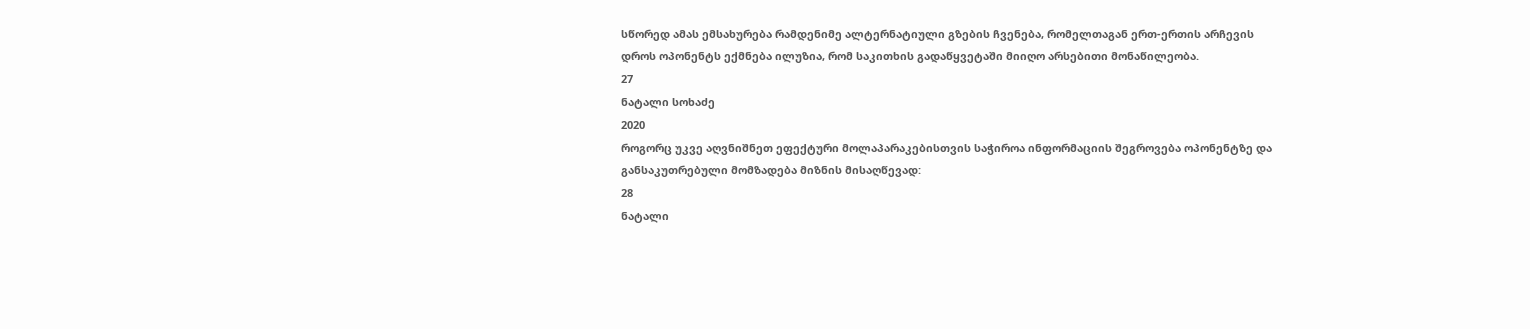სწორედ ამას ემსახურება რამდენიმე ალტერნატიული გზების ჩვენება, რომელთაგან ერთ-ერთის არჩევის
დროს ოპონენტს ექმნება ილუზია, რომ საკითხის გადაწყვეტაში მიიღო არსებითი მონაწილეობა.
27
ნატალი სოხაძე
2020
როგორც უკვე აღვნიშნეთ ეფექტური მოლაპარაკებისთვის საჭიროა ინფორმაციის შეგროვება ოპონენტზე და
განსაკუთრებული მომზადება მიზნის მისაღწევად:
28
ნატალი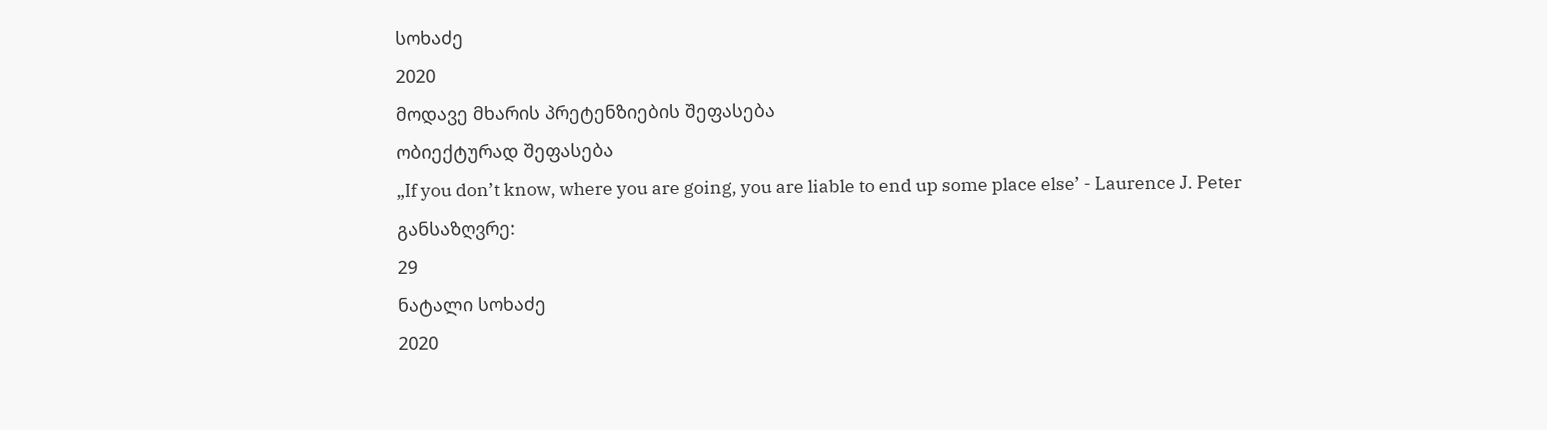სოხაძე
2020
მოდავე მხარის პრეტენზიების შეფასება
ობიექტურად შეფასება
„If you don’t know, where you are going, you are liable to end up some place else’ - Laurence J. Peter
განსაზღვრე:
29
ნატალი სოხაძე
2020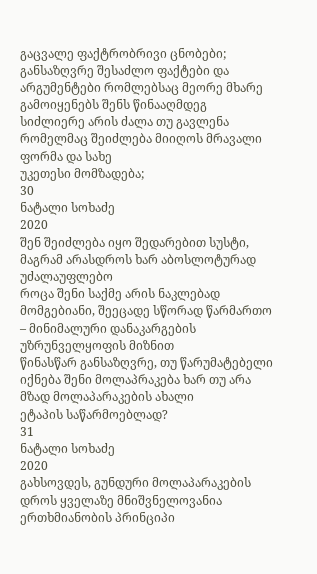გაცვალე ფაქტრობრივი ცნობები;
განსაზღვრე შესაძლო ფაქტები და არგუმენტები რომლებსაც მეორე მხარე გამოიყენებს შენს წინააღმდეგ
სიძლიერე არის ძალა თუ გავლენა რომელმაც შეიძლება მიიღოს მრავალი ფორმა და სახე
უკეთესი მომზადება;
30
ნატალი სოხაძე
2020
შენ შეიძლება იყო შედარებით სუსტი, მაგრამ არასდროს ხარ აბოსლოტურად უძალაუფლებო
როცა შენი საქმე არის ნაკლებად მომგებიანი, შეეცადე სწორად წარმართო – მინიმალური დანაკარგების
უზრუნველყოფის მიზნით
წინასწარ განსაზღვრე, თუ წარუმატებელი იქნება შენი მოლაპრაკება ხარ თუ არა მზად მოლაპარაკების ახალი
ეტაპის საწარმოებლად?
31
ნატალი სოხაძე
2020
გახსოვდეს, გუნდური მოლაპარაკების დროს ყველაზე მნიშვნელოვანია ერთხმიანობის პრინციპი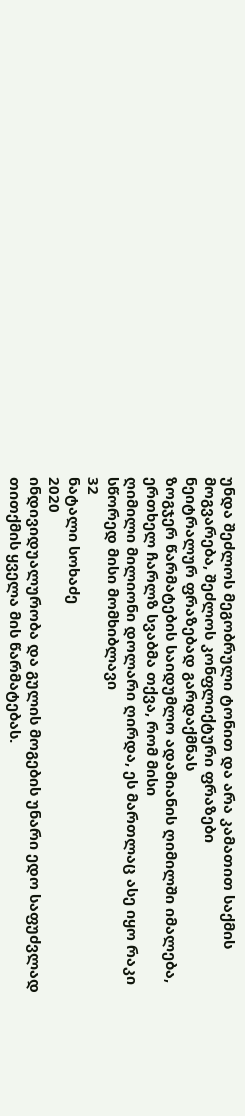უნდა შეძლოს მეგობრული ტონით და არა კამათით საქმის მოგვარება, შეძლოს კონფლიქტური ფრაზები
ნეიტრალურ ფრაზებად გარდაქმნას
ზოგჯერ წარმატების საიდუმლო ადამიანის ღიმილში იმალება, ერთხელ ჩარლზ სვაბმა თქვა, რომ მისი
ღიმილი მილიონი დოლარი ღირდა, ეს მართლაც ასე იყო რაკი სწორედ მისი მომხიბლავი
32
ნატალი სოხაძე
2020
ინდივიდუალურობა და გულის მოგების უნარი ედო საფუძვლად თითქმის ყველა მის წარმატებას.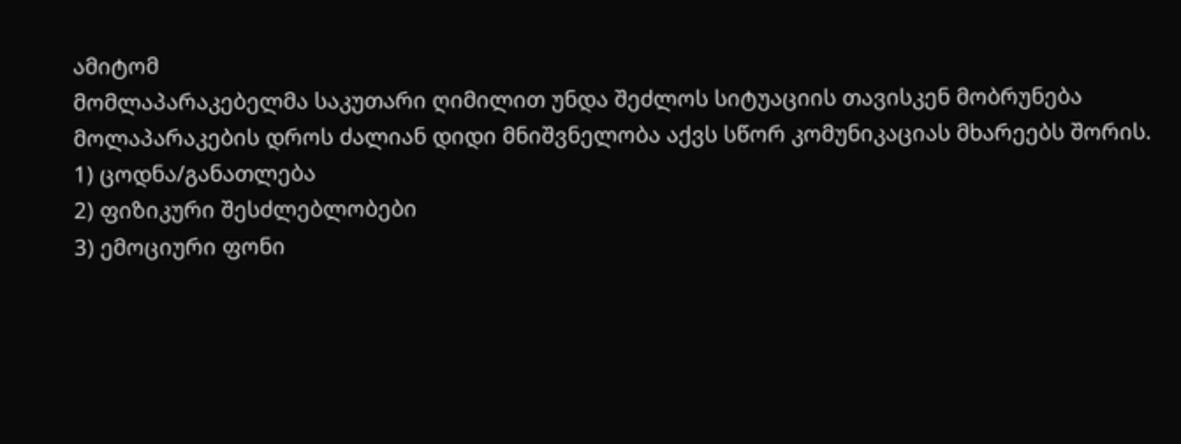ამიტომ
მომლაპარაკებელმა საკუთარი ღიმილით უნდა შეძლოს სიტუაციის თავისკენ მობრუნება
მოლაპარაკების დროს ძალიან დიდი მნიშვნელობა აქვს სწორ კომუნიკაციას მხარეებს შორის.
1) ცოდნა/განათლება
2) ფიზიკური შესძლებლობები
3) ემოციური ფონი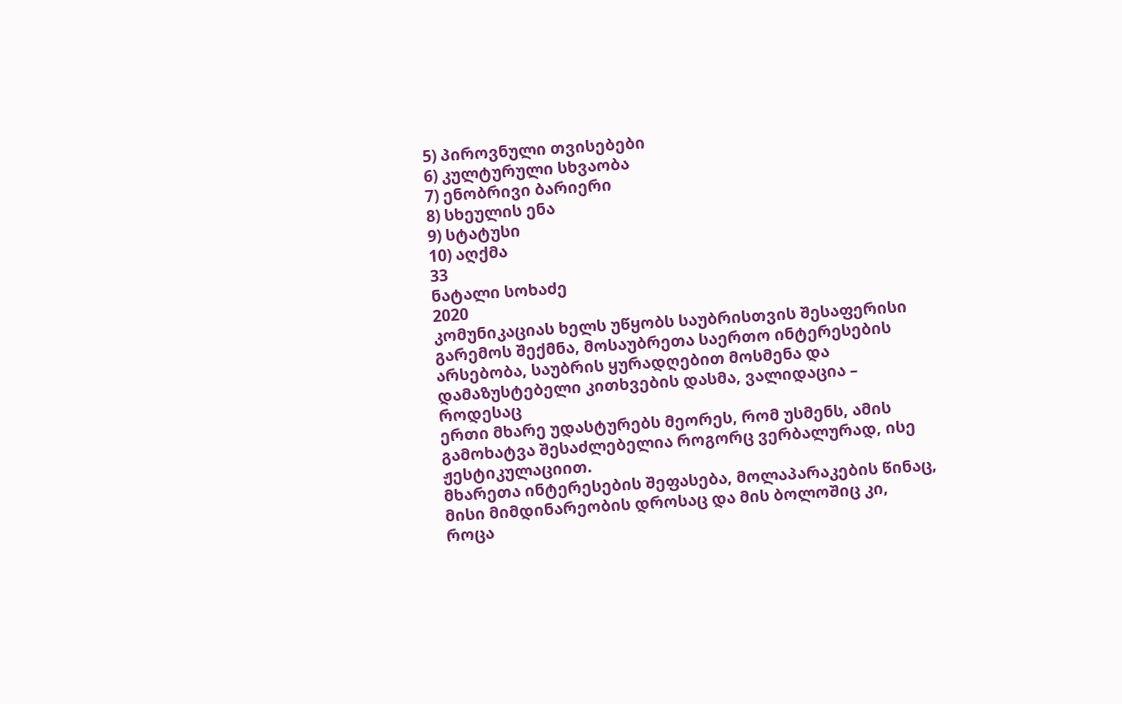5) პიროვნული თვისებები
6) კულტურული სხვაობა
7) ენობრივი ბარიერი
8) სხეულის ენა
9) სტატუსი
10) აღქმა
33
ნატალი სოხაძე
2020
კომუნიკაციას ხელს უწყობს საუბრისთვის შესაფერისი გარემოს შექმნა, მოსაუბრეთა საერთო ინტერესების
არსებობა, საუბრის ყურადღებით მოსმენა და დამაზუსტებელი კითხვების დასმა, ვალიდაცია – როდესაც
ერთი მხარე უდასტურებს მეორეს, რომ უსმენს, ამის გამოხატვა შესაძლებელია როგორც ვერბალურად, ისე
ჟესტიკულაციით.
მხარეთა ინტერესების შეფასება, მოლაპარაკების წინაც, მისი მიმდინარეობის დროსაც და მის ბოლოშიც კი,
როცა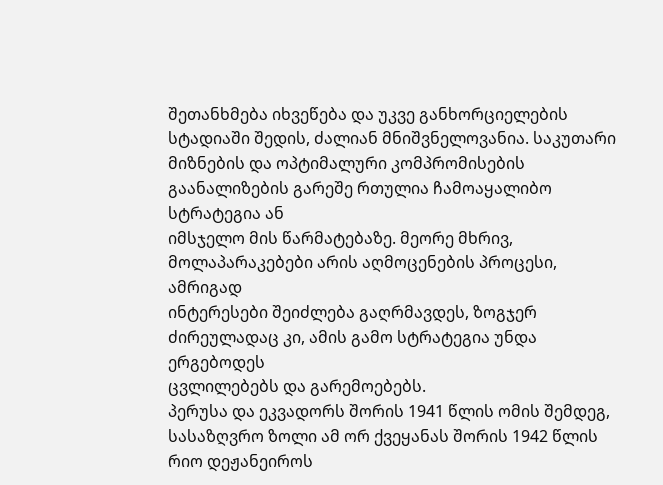შეთანხმება იხვეწება და უკვე განხორციელების სტადიაში შედის, ძალიან მნიშვნელოვანია. საკუთარი
მიზნების და ოპტიმალური კომპრომისების გაანალიზების გარეშე რთულია ჩამოაყალიბო სტრატეგია ან
იმსჯელო მის წარმატებაზე. მეორე მხრივ, მოლაპარაკებები არის აღმოცენების პროცესი, ამრიგად
ინტერესები შეიძლება გაღრმავდეს, ზოგჯერ ძირეულადაც კი, ამის გამო სტრატეგია უნდა ერგებოდეს
ცვლილებებს და გარემოებებს.
პერუსა და ეკვადორს შორის 1941 წლის ომის შემდეგ, სასაზღვრო ზოლი ამ ორ ქვეყანას შორის 1942 წლის
რიო დეჟანეიროს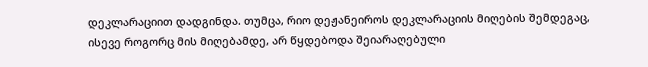დეკლარაციით დადგინდა. თუმცა, რიო დეჟანეიროს დეკლარაციის მიღების შემდეგაც,
ისევე როგორც მის მიღებამდე, არ წყდებოდა შეიარაღებული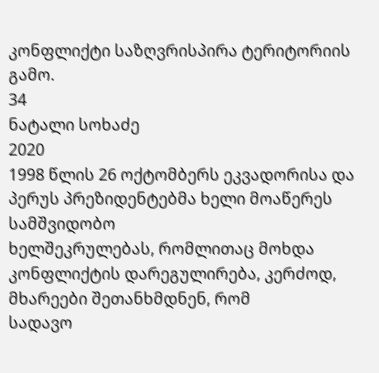კონფლიქტი საზღვრისპირა ტერიტორიის
გამო.
34
ნატალი სოხაძე
2020
1998 წლის 26 ოქტომბერს ეკვადორისა და პერუს პრეზიდენტებმა ხელი მოაწერეს სამშვიდობო
ხელშეკრულებას, რომლითაც მოხდა კონფლიქტის დარეგულირება, კერძოდ, მხარეები შეთანხმდნენ, რომ
სადავო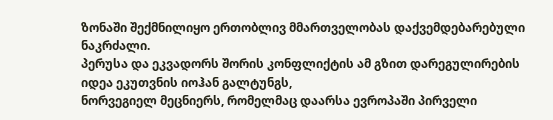ზონაში შექმნილიყო ერთობლივ მმართველობას დაქვემდებარებული ნაკრძალი.
პერუსა და ეკვადორს შორის კონფლიქტის ამ გზით დარეგულირების იდეა ეკუთვნის იოჰან გალტუნგს,
ნორვეგიელ მეცნიერს, რომელმაც დაარსა ევროპაში პირველი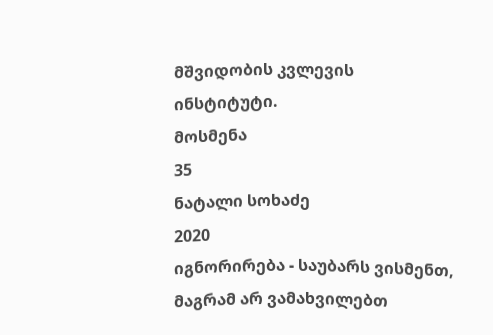მშვიდობის კვლევის ინსტიტუტი.
მოსმენა
35
ნატალი სოხაძე
2020
იგნორირება - საუბარს ვისმენთ, მაგრამ არ ვამახვილებთ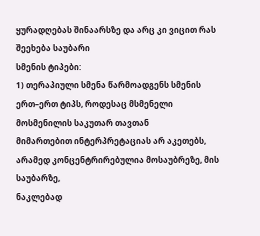ყურადღებას შინაარსზე და არც კი ვიცით რას
შეეხება საუბარი
სმენის ტიპები:
1) თერაპიული სმენა წარმოადგენს სმენის ერთ–ერთ ტიპს, როდესაც მსმენელი მოსმენილის საკუთარ თავთან
მიმართებით ინტერპრეტაციას არ აკეთებს, არამედ კონცენტრირებულია მოსაუბრეზე, მის საუბარზე,
ნაკლებად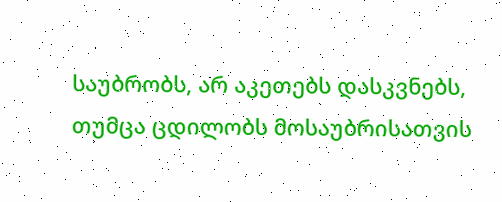საუბრობს, არ აკეთებს დასკვნებს, თუმცა ცდილობს მოსაუბრისათვის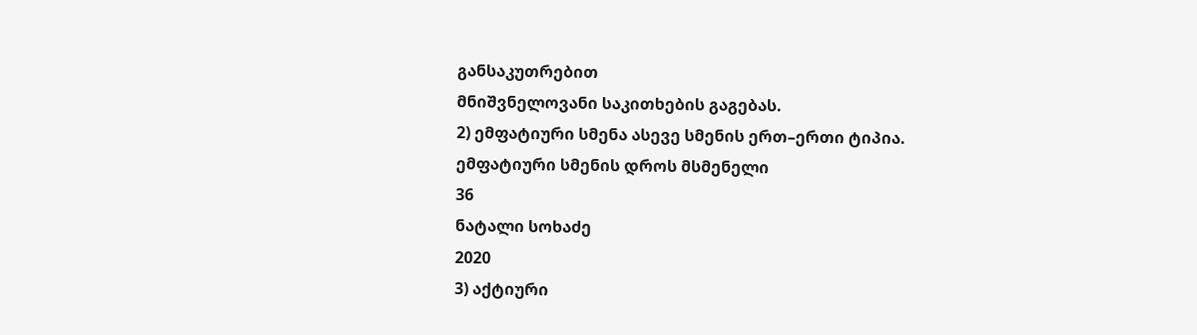განსაკუთრებით
მნიშვნელოვანი საკითხების გაგებას.
2) ემფატიური სმენა ასევე სმენის ერთ–ერთი ტიპია. ემფატიური სმენის დროს მსმენელი
36
ნატალი სოხაძე
2020
3) აქტიური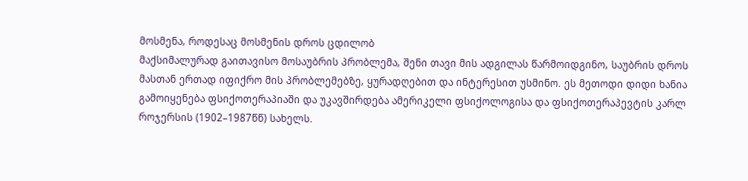მოსმენა, როდესაც მოსმენის დროს ცდილობ
მაქსიმალურად გაითავისო მოსაუბრის პრობლემა, შენი თავი მის ადგილას წარმოიდგინო, საუბრის დროს
მასთან ერთად იფიქრო მის პრობლემებზე, ყურადღებით და ინტერესით უსმინო. ეს მეთოდი დიდი ხანია
გამოიყენება ფსიქოთერაპიაში და უკავშირდება ამერიკელი ფსიქოლოგისა და ფსიქოთერაპევტის კარლ
როჯერსის (1902–1987წწ) სახელს.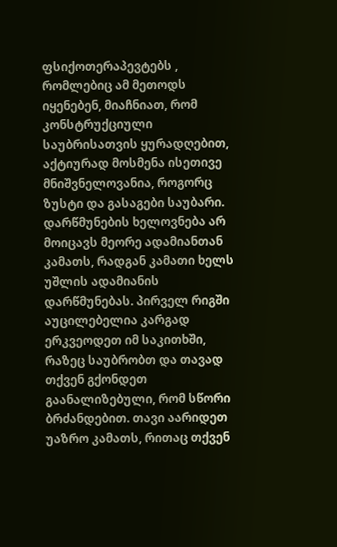ფსიქოთერაპევტებს , რომლებიც ამ მეთოდს იყენებენ, მიაჩნიათ, რომ
კონსტრუქციული საუბრისათვის ყურადღებით, აქტიურად მოსმენა ისეთივე მნიშვნელოვანია, როგორც
ზუსტი და გასაგები საუბარი.
დარწმუნების ხელოვნება არ მოიცავს მეორე ადამიანთან კამათს, რადგან კამათი ხელს უშლის ადამიანის
დარწმუნებას. პირველ რიგში აუცილებელია კარგად ერკვეოდეთ იმ საკითხში, რაზეც საუბრობთ და თავად
თქვენ გქონდეთ გაანალიზებული, რომ სწორი ბრძანდებით. თავი აარიდეთ უაზრო კამათს, რითაც თქვენ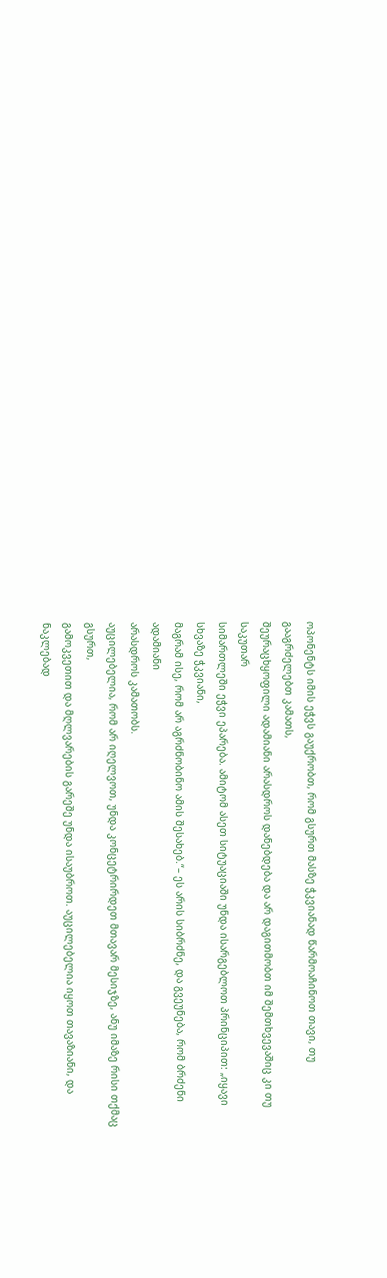ოპონენტს იმის ეჭვს გაუქრობთ, რომ გსურთ მასზე ჭკვიანად წარმოაჩინოთ თავი, თუ გააგრძელებთ კამათს,
შეურაცხყოფილი ადამიანი არასდროს დანებდება და არ დაგითმობთ იმ შემთხვევაშიც კი თუ საკუთარ
სიმართლეში ეჭვი ეპარება. ამიტომ ასეთ სიტუაციაში უნდა ისარგებლოთ პრინციპით: „იყავი სხვაზე ჭკვიანი,
მაგრამ ისე, რომ არ აგრძნობინო ამის შესახებ.“– ეს არის სიბრძნე, და გვეუნება, რომ ბრძენი ადამიანი
არასდროს კამათობს.
აუცილებელია, რომ არ იღელვოთ, უნდა კონცეტრირდეთ მთავარ მესიჯზე, ანუ იმაზე რისი თქმაც გსურთ,
გამოკვეთით და მღლვარების გარეშე უნდა ისაუბროთ. აუცილებელია იყოთ თავაზიანი, და ნაკლებად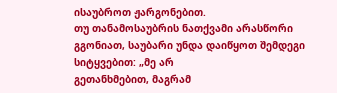ისაუბროთ ჟარგონებით.
თუ თანამოსაუბრის ნათქვამი არასწორი გგონიათ, საუბარი უნდა დაიწყოთ შემდეგი სიტყვებით: „მე არ
გეთანხმებით, მაგრამ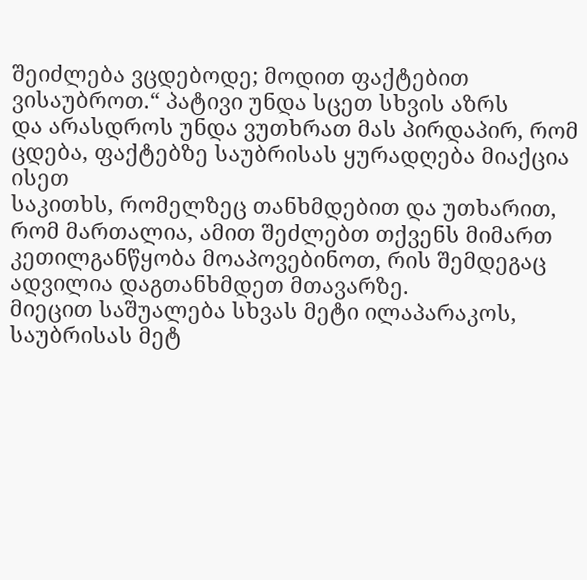შეიძლება ვცდებოდე; მოდით ფაქტებით ვისაუბროთ.“ პატივი უნდა სცეთ სხვის აზრს
და არასდროს უნდა ვუთხრათ მას პირდაპირ, რომ ცდება, ფაქტებზე საუბრისას ყურადღება მიაქცია ისეთ
საკითხს, რომელზეც თანხმდებით და უთხარით, რომ მართალია, ამით შეძლებთ თქვენს მიმართ
კეთილგანწყობა მოაპოვებინოთ, რის შემდეგაც ადვილია დაგთანხმდეთ მთავარზე.
მიეცით საშუალება სხვას მეტი ილაპარაკოს, საუბრისას მეტ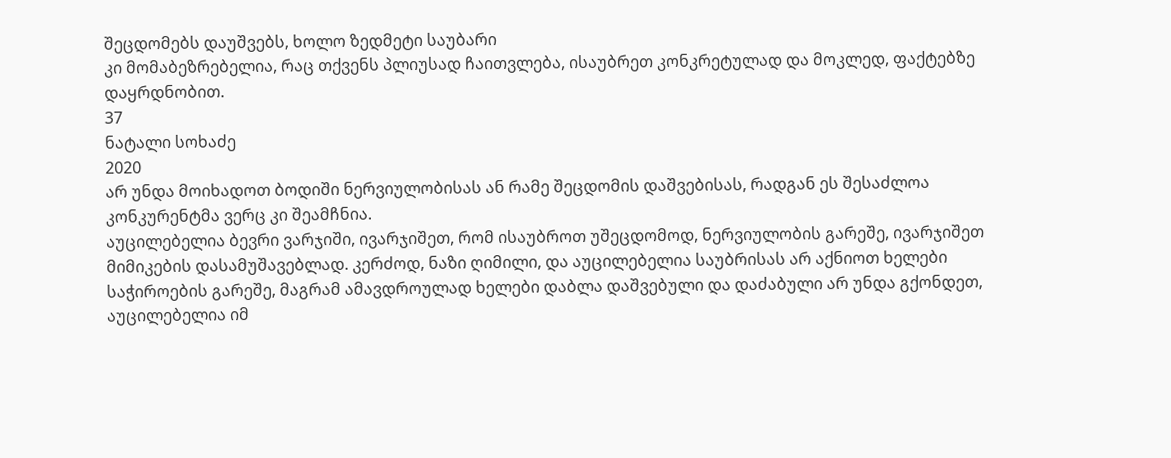შეცდომებს დაუშვებს, ხოლო ზედმეტი საუბარი
კი მომაბეზრებელია, რაც თქვენს პლიუსად ჩაითვლება, ისაუბრეთ კონკრეტულად და მოკლედ, ფაქტებზე
დაყრდნობით.
37
ნატალი სოხაძე
2020
არ უნდა მოიხადოთ ბოდიში ნერვიულობისას ან რამე შეცდომის დაშვებისას, რადგან ეს შესაძლოა
კონკურენტმა ვერც კი შეამჩნია.
აუცილებელია ბევრი ვარჯიში, ივარჯიშეთ, რომ ისაუბროთ უშეცდომოდ, ნერვიულობის გარეშე, ივარჯიშეთ
მიმიკების დასამუშავებლად. კერძოდ, ნაზი ღიმილი, და აუცილებელია საუბრისას არ აქნიოთ ხელები
საჭიროების გარეშე, მაგრამ ამავდროულად ხელები დაბლა დაშვებული და დაძაბული არ უნდა გქონდეთ,
აუცილებელია იმ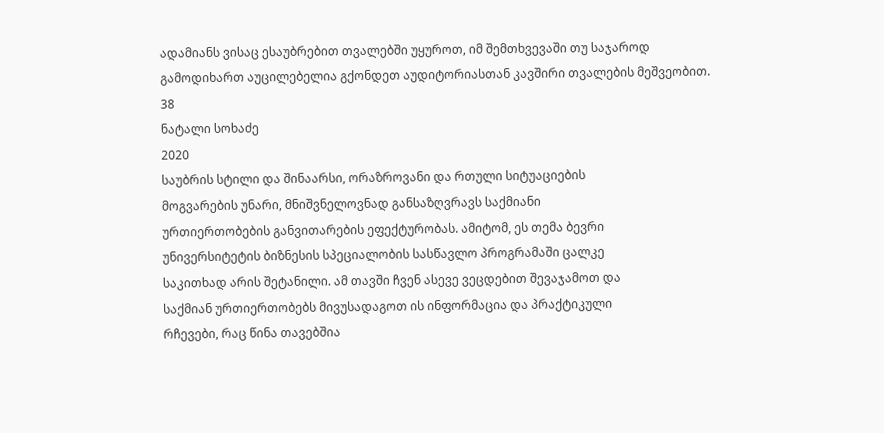ადამიანს ვისაც ესაუბრებით თვალებში უყუროთ, იმ შემთხვევაში თუ საჯაროდ
გამოდიხართ აუცილებელია გქონდეთ აუდიტორიასთან კავშირი თვალების მეშვეობით.
38
ნატალი სოხაძე
2020
საუბრის სტილი და შინაარსი, ორაზროვანი და რთული სიტუაციების
მოგვარების უნარი, მნიშვნელოვნად განსაზღვრავს საქმიანი
ურთიერთობების განვითარების ეფექტურობას. ამიტომ, ეს თემა ბევრი
უნივერსიტეტის ბიზნესის სპეციალობის სასწავლო პროგრამაში ცალკე
საკითხად არის შეტანილი. ამ თავში ჩვენ ასევე ვეცდებით შევაჯამოთ და
საქმიან ურთიერთობებს მივუსადაგოთ ის ინფორმაცია და პრაქტიკული
რჩევები, რაც წინა თავებშია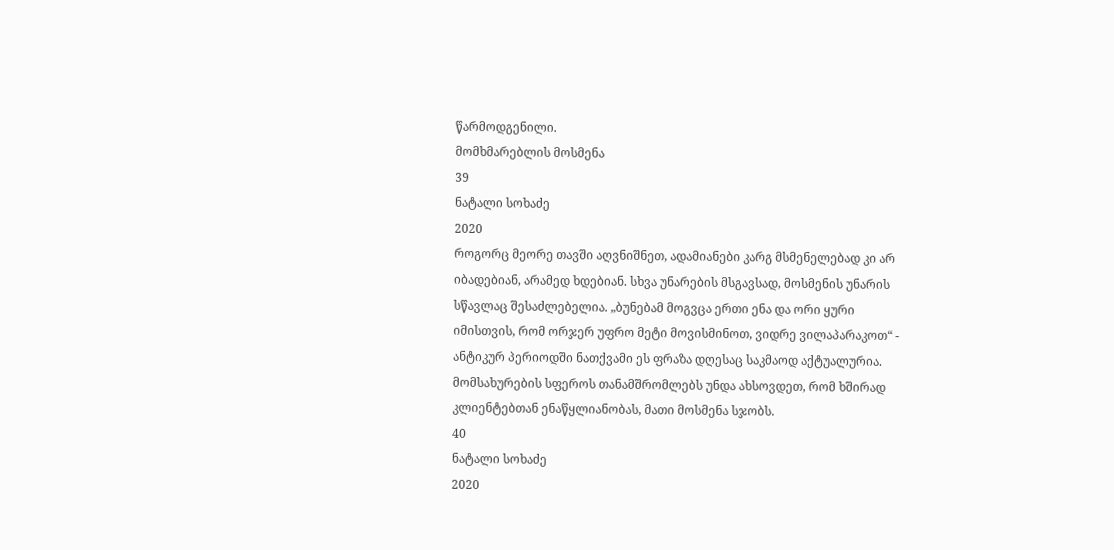წარმოდგენილი.
მომხმარებლის მოსმენა
39
ნატალი სოხაძე
2020
როგორც მეორე თავში აღვნიშნეთ, ადამიანები კარგ მსმენელებად კი არ
იბადებიან, არამედ ხდებიან. სხვა უნარების მსგავსად, მოსმენის უნარის
სწავლაც შესაძლებელია. „ბუნებამ მოგვცა ერთი ენა და ორი ყური
იმისთვის, რომ ორჯერ უფრო მეტი მოვისმინოთ, ვიდრე ვილაპარაკოთ“ -
ანტიკურ პერიოდში ნათქვამი ეს ფრაზა დღესაც საკმაოდ აქტუალურია.
მომსახურების სფეროს თანამშრომლებს უნდა ახსოვდეთ, რომ ხშირად
კლიენტებთან ენაწყლიანობას, მათი მოსმენა სჯობს.
40
ნატალი სოხაძე
2020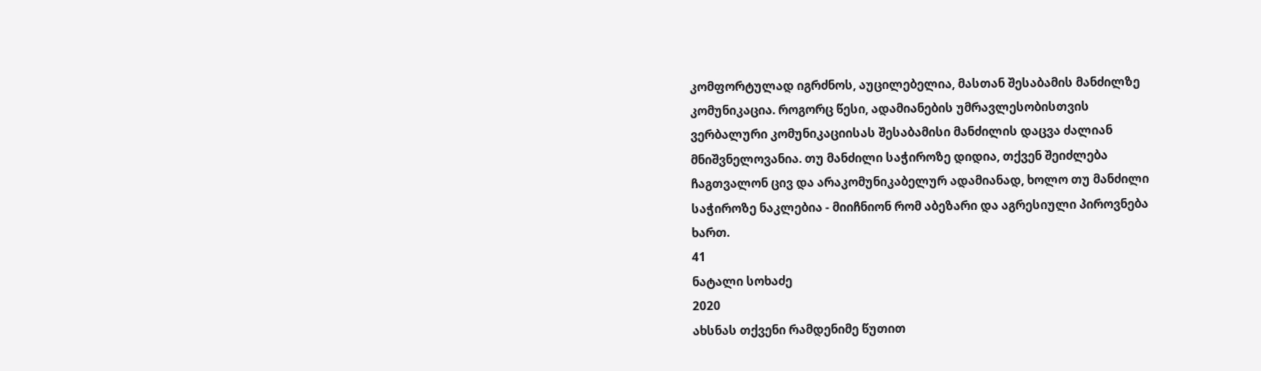კომფორტულად იგრძნოს, აუცილებელია, მასთან შესაბამის მანძილზე
კომუნიკაცია. როგორც წესი, ადამიანების უმრავლესობისთვის
ვერბალური კომუნიკაციისას შესაბამისი მანძილის დაცვა ძალიან
მნიშვნელოვანია. თუ მანძილი საჭიროზე დიდია, თქვენ შეიძლება
ჩაგთვალონ ცივ და არაკომუნიკაბელურ ადამიანად, ხოლო თუ მანძილი
საჭიროზე ნაკლებია - მიიჩნიონ რომ აბეზარი და აგრესიული პიროვნება
ხართ.
41
ნატალი სოხაძე
2020
ახსნას თქვენი რამდენიმე წუთით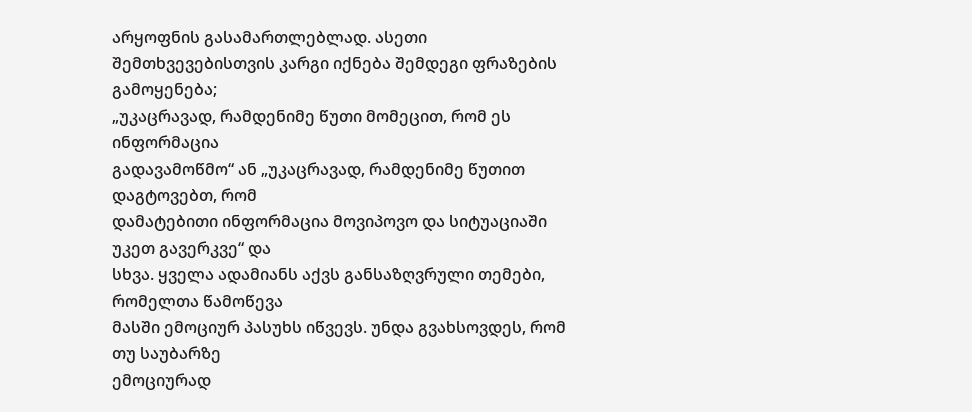არყოფნის გასამართლებლად. ასეთი
შემთხვევებისთვის კარგი იქნება შემდეგი ფრაზების გამოყენება;
„უკაცრავად, რამდენიმე წუთი მომეცით, რომ ეს ინფორმაცია
გადავამოწმო“ ან „უკაცრავად, რამდენიმე წუთით დაგტოვებთ, რომ
დამატებითი ინფორმაცია მოვიპოვო და სიტუაციაში უკეთ გავერკვე“ და
სხვა. ყველა ადამიანს აქვს განსაზღვრული თემები, რომელთა წამოწევა
მასში ემოციურ პასუხს იწვევს. უნდა გვახსოვდეს, რომ თუ საუბარზე
ემოციურად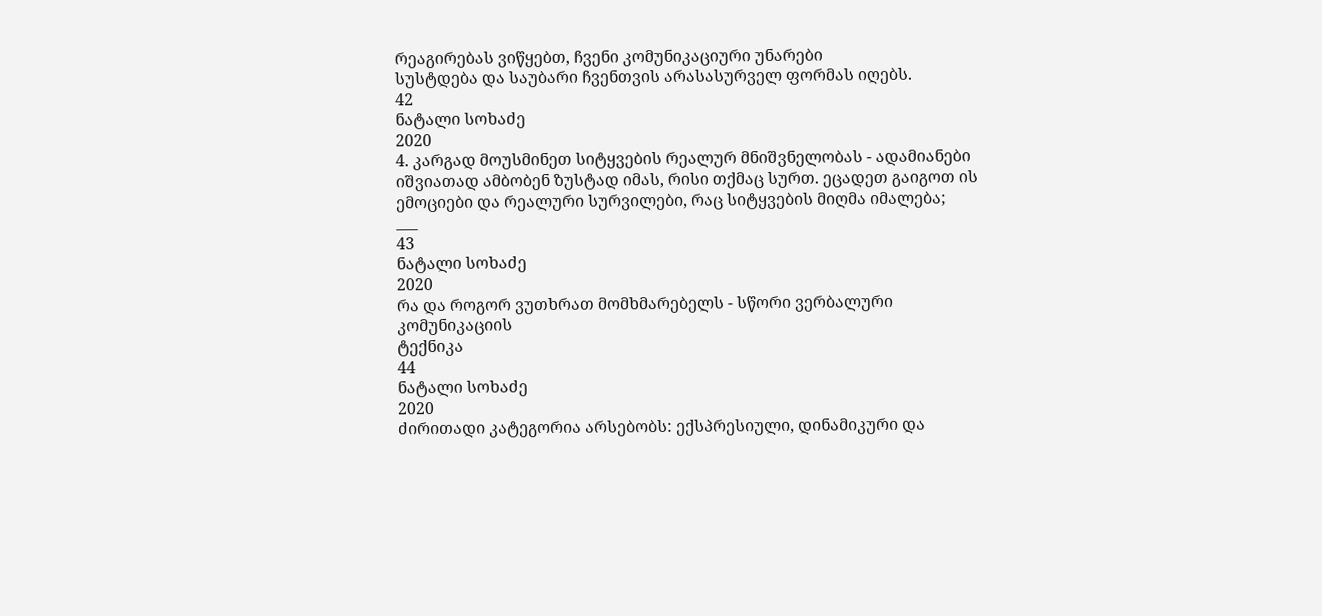რეაგირებას ვიწყებთ, ჩვენი კომუნიკაციური უნარები
სუსტდება და საუბარი ჩვენთვის არასასურველ ფორმას იღებს.
42
ნატალი სოხაძე
2020
4. კარგად მოუსმინეთ სიტყვების რეალურ მნიშვნელობას - ადამიანები
იშვიათად ამბობენ ზუსტად იმას, რისი თქმაც სურთ. ეცადეთ გაიგოთ ის
ემოციები და რეალური სურვილები, რაც სიტყვების მიღმა იმალება;
___
43
ნატალი სოხაძე
2020
რა და როგორ ვუთხრათ მომხმარებელს - სწორი ვერბალური კომუნიკაციის
ტექნიკა
44
ნატალი სოხაძე
2020
ძირითადი კატეგორია არსებობს: ექსპრესიული, დინამიკური და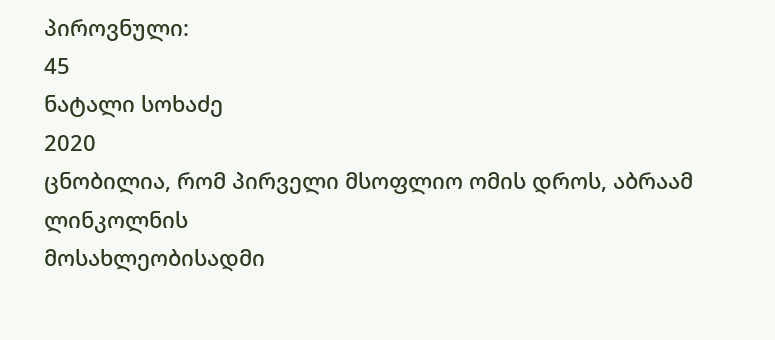პიროვნული:
45
ნატალი სოხაძე
2020
ცნობილია, რომ პირველი მსოფლიო ომის დროს, აბრაამ ლინკოლნის
მოსახლეობისადმი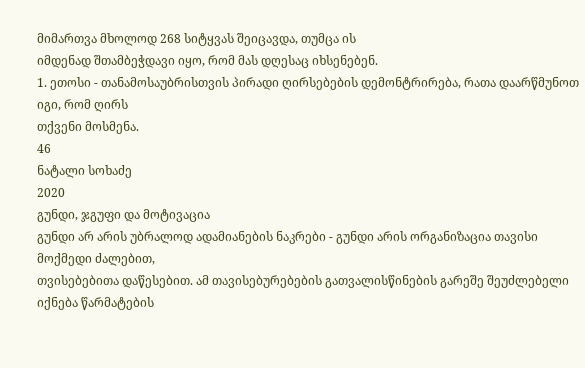მიმართვა მხოლოდ 268 სიტყვას შეიცავდა, თუმცა ის
იმდენად შთამბეჭდავი იყო, რომ მას დღესაც იხსენებენ.
1. ეთოსი - თანამოსაუბრისთვის პირადი ღირსებების დემონტრირება, რათა დაარწმუნოთ იგი, რომ ღირს
თქვენი მოსმენა.
46
ნატალი სოხაძე
2020
გუნდი, ჯგუფი და მოტივაცია
გუნდი არ არის უბრალოდ ადამიანების ნაკრები - გუნდი არის ორგანიზაცია თავისი მოქმედი ძალებით,
თვისებებითა დაწესებით. ამ თავისებურებების გათვალისწინების გარეშე შეუძლებელი იქნება წარმატების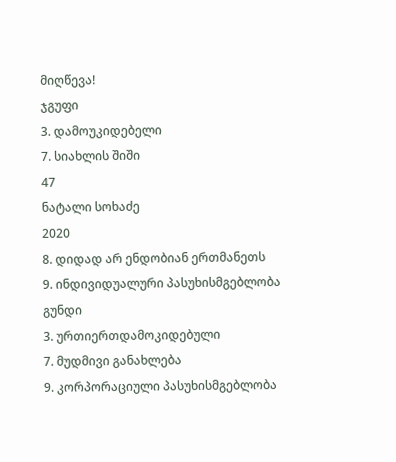მიღწევა!
ჯგუფი
3. დამოუკიდებელი
7. სიახლის შიში
47
ნატალი სოხაძე
2020
8. დიდად არ ენდობიან ერთმანეთს
9. ინდივიდუალური პასუხისმგებლობა
გუნდი
3. ურთიერთდამოკიდებული
7. მუდმივი განახლება
9. კორპორაციული პასუხისმგებლობა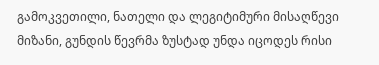გამოკვეთილი, ნათელი და ლეგიტიმური მისაღწევი მიზანი, გუნდის წევრმა ზუსტად უნდა იცოდეს რისი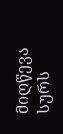მიღწევა სურს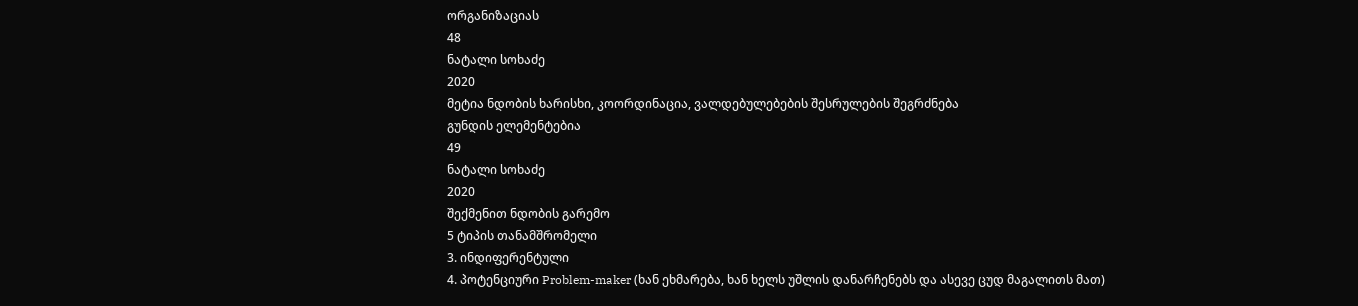ორგანიზაციას
48
ნატალი სოხაძე
2020
მეტია ნდობის ხარისხი, კოორდინაცია, ვალდებულებების შესრულების შეგრძნება
გუნდის ელემენტებია
49
ნატალი სოხაძე
2020
შექმენით ნდობის გარემო
5 ტიპის თანამშრომელი
3. ინდიფერენტული
4. პოტენციური Problem-maker (ხან ეხმარება, ხან ხელს უშლის დანარჩენებს და ასევე ცუდ მაგალითს მათ)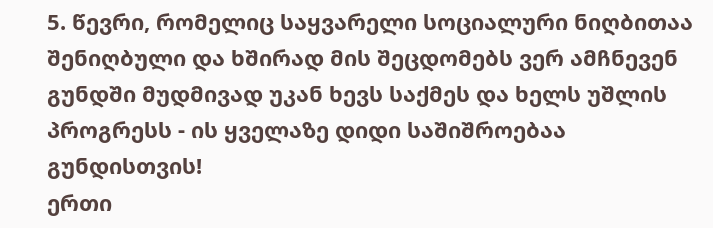5. წევრი, რომელიც საყვარელი სოციალური ნიღბითაა შენიღბული და ხშირად მის შეცდომებს ვერ ამჩნევენ
გუნდში მუდმივად უკან ხევს საქმეს და ხელს უშლის პროგრესს - ის ყველაზე დიდი საშიშროებაა
გუნდისთვის!
ერთი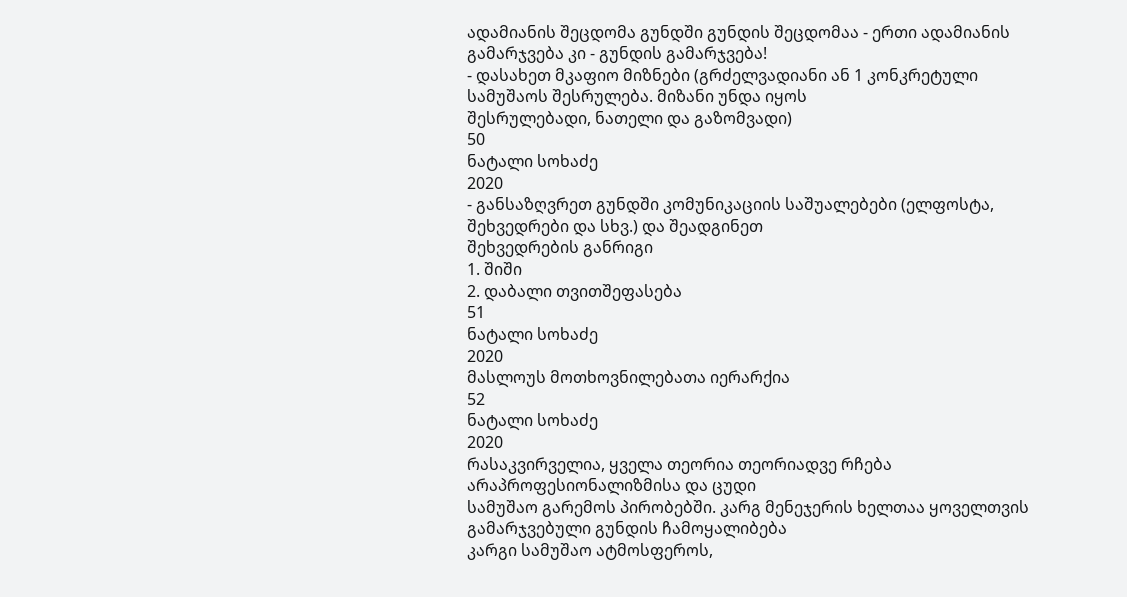ადამიანის შეცდომა გუნდში გუნდის შეცდომაა - ერთი ადამიანის გამარჯვება კი - გუნდის გამარჯვება!
- დასახეთ მკაფიო მიზნები (გრძელვადიანი ან 1 კონკრეტული სამუშაოს შესრულება. მიზანი უნდა იყოს
შესრულებადი, ნათელი და გაზომვადი)
50
ნატალი სოხაძე
2020
- განსაზღვრეთ გუნდში კომუნიკაციის საშუალებები (ელფოსტა, შეხვედრები და სხვ.) და შეადგინეთ
შეხვედრების განრიგი
1. შიში
2. დაბალი თვითშეფასება
51
ნატალი სოხაძე
2020
მასლოუს მოთხოვნილებათა იერარქია
52
ნატალი სოხაძე
2020
რასაკვირველია, ყველა თეორია თეორიადვე რჩება არაპროფესიონალიზმისა და ცუდი
სამუშაო გარემოს პირობებში. კარგ მენეჯერის ხელთაა ყოველთვის გამარჯვებული გუნდის ჩამოყალიბება
კარგი სამუშაო ატმოსფეროს,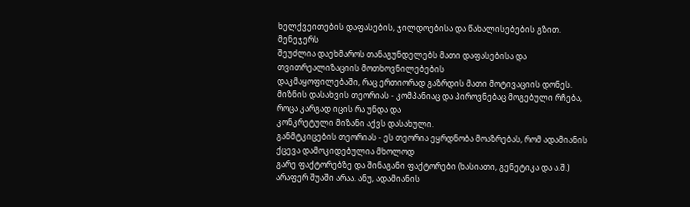ხელქვეითების დაფასების, ჯილდოებისა და წახალისებების გზით. მენეჯერს
შეუძლია დაეხმაროს თანაგუნდელებს მათი დაფასებისა და თვითრეალიზაციის მოთხოვნილებების
დაკმაყოფილებაში, რაც ერთიორად გაზრდის მათი მოტივაციის დონეს.
მიზნის დასახვის თეორიას - კომპანიაც და პიროვნებაც მოგებული რჩება, როცა კარგად იცის რა უნდა და
კონკრეტული მიზანი აქვს დასახული.
განმტკიცების თეორიას - ეს თეორია ეყრდნობა მოაზრებას, რომ ადამიანის ქცევა დამოკიდებულია მხოლოდ
გარე ფაქტორებზე და შინაგანი ფაქტორები (ხასიათი, გენეტიკა და ა.შ.) არაფერ შუაში არაა. ანუ, ადამიანის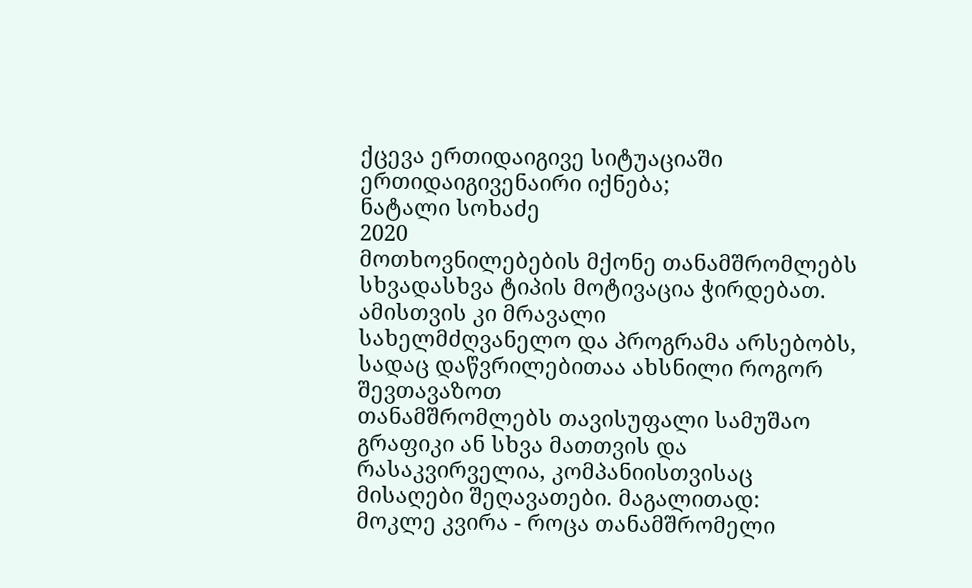ქცევა ერთიდაიგივე სიტუაციაში ერთიდაიგივენაირი იქნება;
ნატალი სოხაძე
2020
მოთხოვნილებების მქონე თანამშრომლებს სხვადასხვა ტიპის მოტივაცია ჭირდებათ. ამისთვის კი მრავალი
სახელმძღვანელო და პროგრამა არსებობს, სადაც დაწვრილებითაა ახსნილი როგორ შევთავაზოთ
თანამშრომლებს თავისუფალი სამუშაო გრაფიკი ან სხვა მათთვის და რასაკვირველია, კომპანიისთვისაც
მისაღები შეღავათები. მაგალითად:
მოკლე კვირა - როცა თანამშრომელი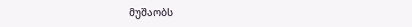მუშაობს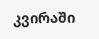კვირაში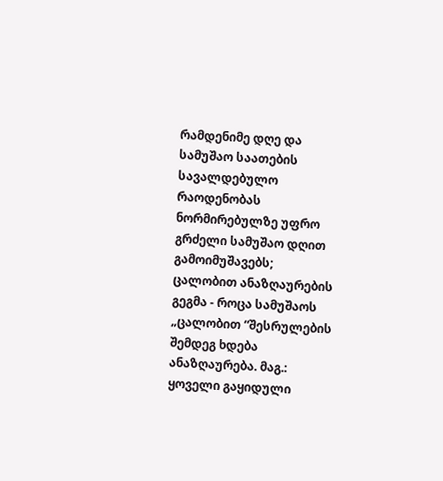რამდენიმე დღე და სამუშაო საათების სავალდებულო
რაოდენობას ნორმირებულზე უფრო გრძელი სამუშაო დღით გამოიმუშავებს;
ცალობით ანაზღაურების გეგმა - როცა სამუშაოს „ცალობით “შესრულების შემდეგ ხდება ანაზღაურება. მაგ.:
ყოველი გაყიდული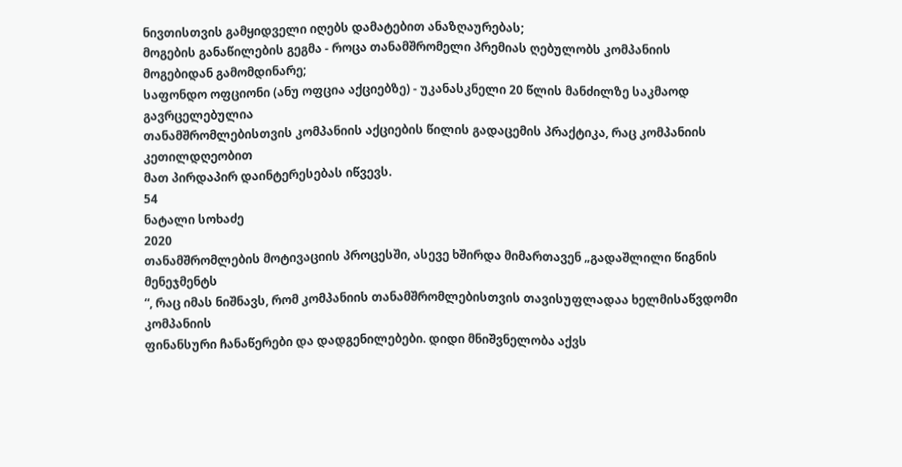ნივთისთვის გამყიდველი იღებს დამატებით ანაზღაურებას;
მოგების განაწილების გეგმა - როცა თანამშრომელი პრემიას ღებულობს კომპანიის მოგებიდან გამომდინარე;
საფონდო ოფციონი (ანუ ოფცია აქციებზე) - უკანასკნელი 20 წლის მანძილზე საკმაოდ გავრცელებულია
თანამშრომლებისთვის კომპანიის აქციების წილის გადაცემის პრაქტიკა, რაც კომპანიის კეთილდღეობით
მათ პირდაპირ დაინტერესებას იწვევს.
54
ნატალი სოხაძე
2020
თანამშრომლების მოტივაციის პროცესში, ასევე ხშირდა მიმართავენ „გადაშლილი წიგნის მენეჯმენტს
“, რაც იმას ნიშნავს, რომ კომპანიის თანამშრომლებისთვის თავისუფლადაა ხელმისაწვდომი კომპანიის
ფინანსური ჩანაწერები და დადგენილებები. დიდი მნიშვნელობა აქვს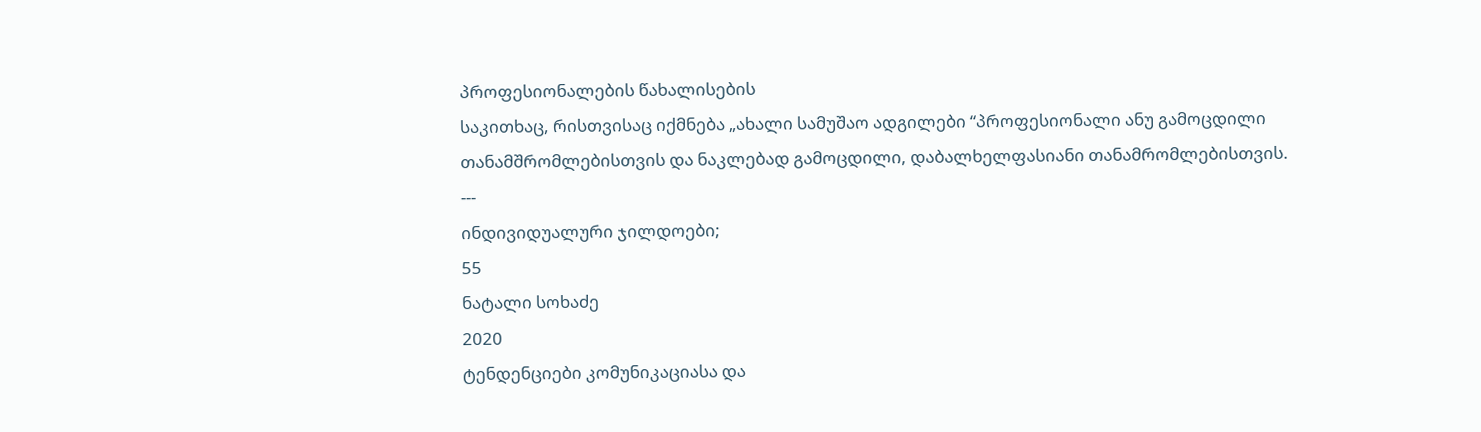პროფესიონალების წახალისების
საკითხაც, რისთვისაც იქმნება „ახალი სამუშაო ადგილები “პროფესიონალი ანუ გამოცდილი
თანამშრომლებისთვის და ნაკლებად გამოცდილი, დაბალხელფასიანი თანამრომლებისთვის.
---
ინდივიდუალური ჯილდოები;
55
ნატალი სოხაძე
2020
ტენდენციები კომუნიკაციასა და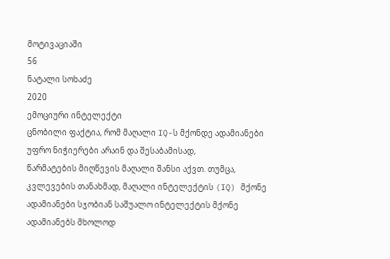მოტივაციაში
56
ნატალი სოხაძე
2020
ემოციური ინტელექტი
ცნობილი ფაქტია, რომ მაღალი IQ-ს მქონდე ადამიანები უფრო ნიჭიერები არაინ და შესაბამისად,
წარმატების მიღწევის მაღალი შანსი აქვთ. თუმცა, კვლევების თანახმად, მაღალი ინტელექტის (IQ) მქონე
ადამიანები სჯობიან საშუალო ინტელექტის მქონე ადამიანებს მხოლოდ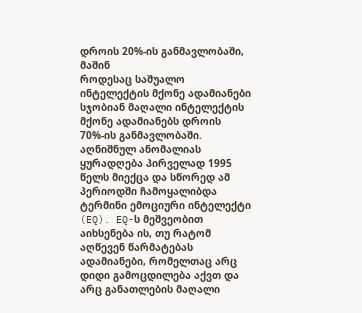დროის 20%-ის განმავლობაში, მაშინ
როდესაც საშუალო ინტელექტის მქონე ადამიანები სჯობიან მაღალი ინტელექტის მქონე ადამიანებს დროის
70%-ის განმავლობაში. აღნიშნულ ანომალიას ყურადღება პირველად 1995 წელს მიექცა და სწორედ ამ
პერიოდში ჩამოყალიბდა ტერმინი ემოციური ინტელექტი (EQ). EQ-ს მეშვეობით აიხსენება ის, თუ რატომ
აღწევენ წარმატებას ადამიანები, რომელთაც არც დიდი გამოცდილება აქვთ და არც განათლების მაღალი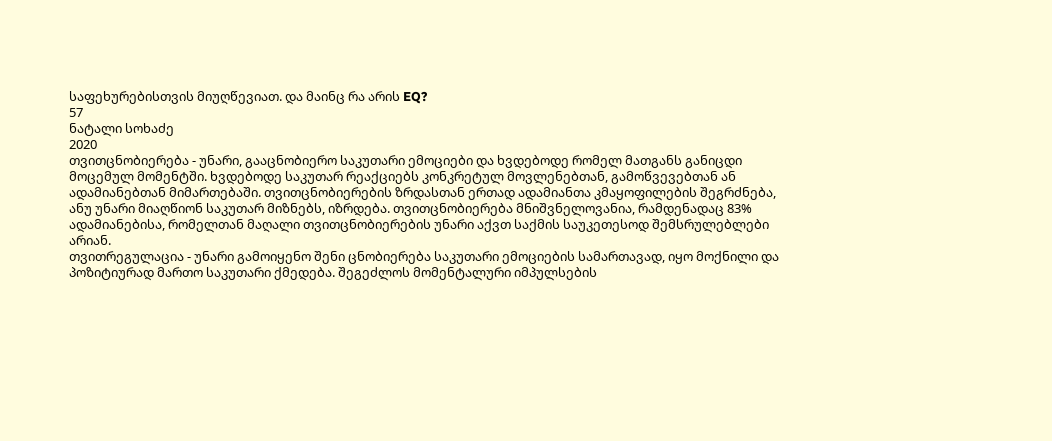საფეხურებისთვის მიუღწევიათ. და მაინც რა არის EQ?
57
ნატალი სოხაძე
2020
თვითცნობიერება - უნარი, გააცნობიერო საკუთარი ემოციები და ხვდებოდე რომელ მათგანს განიცდი
მოცემულ მომენტში. ხვდებოდე საკუთარ რეაქციებს კონკრეტულ მოვლენებთან, გამოწვევებთან ან
ადამიანებთან მიმართებაში. თვითცნობიერების ზრდასთან ერთად ადამიანთა კმაყოფილების შეგრძნება,
ანუ უნარი მიაღწიონ საკუთარ მიზნებს, იზრდება. თვითცნობიერება მნიშვნელოვანია, რამდენადაც 83%
ადამიანებისა, რომელთან მაღალი თვითცნობიერების უნარი აქვთ საქმის საუკეთესოდ შემსრულებლები
არიან.
თვითრეგულაცია - უნარი გამოიყენო შენი ცნობიერება საკუთარი ემოციების სამართავად, იყო მოქნილი და
პოზიტიურად მართო საკუთარი ქმედება. შეგეძლოს მომენტალური იმპულსების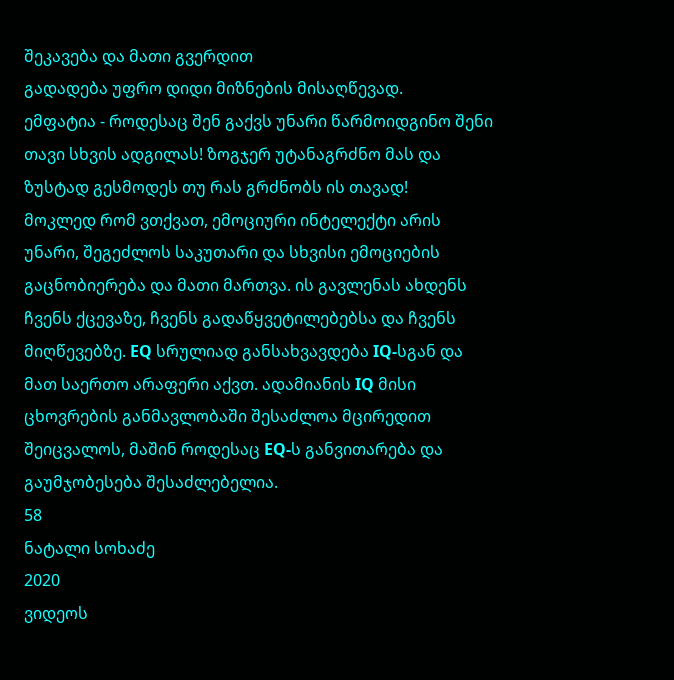შეკავება და მათი გვერდით
გადადება უფრო დიდი მიზნების მისაღწევად.
ემფატია - როდესაც შენ გაქვს უნარი წარმოიდგინო შენი თავი სხვის ადგილას! ზოგჯერ უტანაგრძნო მას და
ზუსტად გესმოდეს თუ რას გრძნობს ის თავად!
მოკლედ რომ ვთქვათ, ემოციური ინტელექტი არის უნარი, შეგეძლოს საკუთარი და სხვისი ემოციების
გაცნობიერება და მათი მართვა. ის გავლენას ახდენს ჩვენს ქცევაზე, ჩვენს გადაწყვეტილებებსა და ჩვენს
მიღწევებზე. EQ სრულიად განსახვავდება IQ-სგან და მათ საერთო არაფერი აქვთ. ადამიანის IQ მისი
ცხოვრების განმავლობაში შესაძლოა მცირედით შეიცვალოს, მაშინ როდესაც EQ-ს განვითარება და
გაუმჯობესება შესაძლებელია.
58
ნატალი სოხაძე
2020
ვიდეოს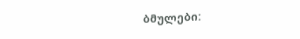ბმულები: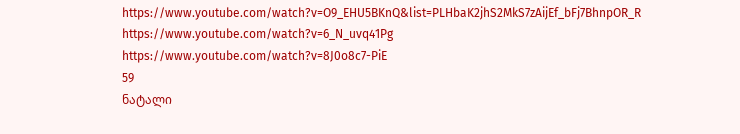https://www.youtube.com/watch?v=O9_EHU5BKnQ&list=PLHbaK2jhS2MkS7zAijEf_bFj7BhnpOR_R
https://www.youtube.com/watch?v=6_N_uvq41Pg
https://www.youtube.com/watch?v=8J0o8c7-PiE
59
ნატალი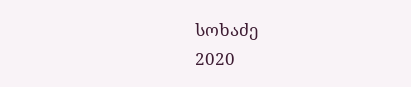სოხაძე
2020